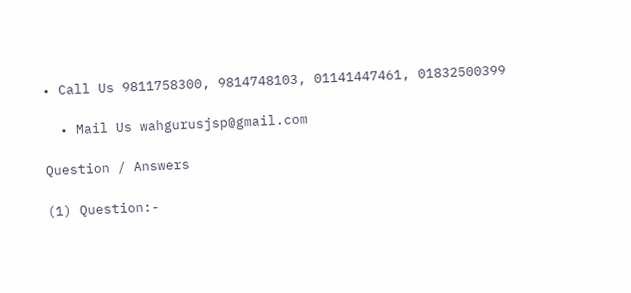• Call Us 9811758300, 9814748103, 01141447461, 01832500399

  • Mail Us wahgurusjsp@gmail.com

Question / Answers

(1) Question:-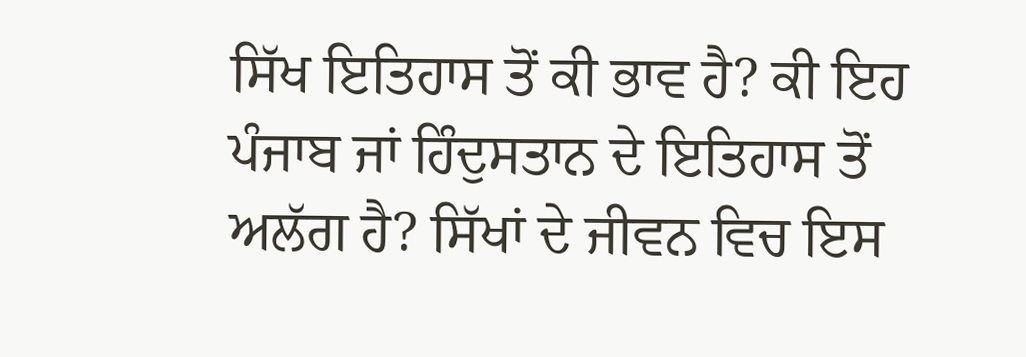ਸਿੱਖ ਇਤਿਹਾਸ ਤੋਂ ਕੀ ਭਾਵ ਹੈ? ਕੀ ਇਹ ਪੰਜਾਬ ਜਾਂ ਹਿੰਦੁਸਤਾਨ ਦੇ ਇਤਿਹਾਸ ਤੋਂ ਅਲੱਗ ਹੈ? ਸਿੱਖਾਂ ਦੇ ਜੀਵਨ ਵਿਚ ਇਸ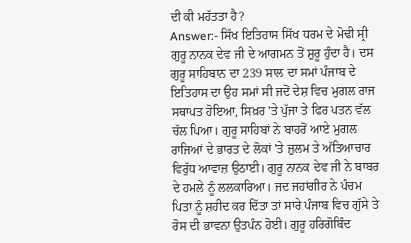ਦੀ ਕੀ ਮਹੱਤਤਾ ਹੈ?
Answer:- ਸਿੱਖ ਇਤਿਹਾਸ ਸਿੱਖ ਧਰਮ ਦੇ ਮੋਢੀ ਸ੍ਰੀ ਗੁਰੂ ਨਾਨਕ ਦੇਵ ਜੀ ਦੇ ਆਗਮਨ ਤੋਂ ਸ਼ੁਰੂ ਹੁੰਦਾ ਹੈ। ਦਸ ਗੁਰੂ ਸਾਹਿਬਾਨ ਦਾ 239 ਸਾਲ ਦਾ ਸਮਾਂ ਪੰਜਾਬ ਦੇ ਇਤਿਹਾਸ ਦਾ ਉਹ ਸਮਾਂ ਸੀ ਜਦੋਂ ਦੇਸ਼ ਵਿਚ ਮੁਗਲ ਰਾਜ ਸਥਾਪਤ ਹੋਇਆ, ਸਿਖ਼ਰ 'ਤੇ ਪੁੱਜਾ ਤੇ ਫਿਰ ਪਤਨ ਵੱਲ ਚੱਲ ਪਿਆ। ਗੁਰੂ ਸਾਹਿਬਾਂ ਨੇ ਬਾਹਰੋਂ ਆਏ ਮੁਗਲ ਰਾਜਿਆਂ ਦੇ ਭਾਰਤ ਦੇ ਲੋਕਾਂ 'ਤੇ ਜ਼ੁਲਮ ਤੇ ਅੱਤਿਆਚਾਰ ਵਿਰੁੱਧ ਆਵਾਜ਼ ਉਠਾਈ। ਗੁਰੂ ਨਾਨਕ ਦੇਵ ਜੀ ਨੇ ਬਾਬਰ ਦੇ ਹਮਲੇ ਨੂੰ ਲਲਕਾਰਿਆ। ਜਦ ਜਹਾਂਗੀਰ ਨੇ ਪੰਚਮ ਪਿਤਾ ਨੂੰ ਸ਼ਹੀਦ ਕਰ ਦਿੱਤਾ ਤਾਂ ਸਾਰੇ ਪੰਜਾਬ ਵਿਚ ਗੁੱਸੇ ਤੇ ਰੋਸ ਦੀ ਭਾਵਨਾ ਉਤਪੰਨ ਹੋਈ। ਗੁਰੂ ਹਰਿਗੋਬਿੰਦ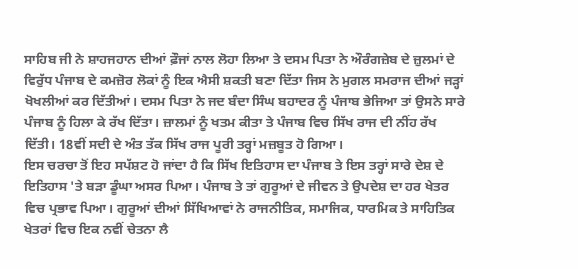ਸਾਹਿਬ ਜੀ ਨੇ ਸ਼ਾਹਜਹਾਨ ਦੀਆਂ ਫ਼ੌਜਾਂ ਨਾਲ ਲੋਹਾ ਲਿਆ ਤੇ ਦਸਮ ਪਿਤਾ ਨੇ ਔਰੰਗਜ਼ੇਬ ਦੇ ਜ਼ੁਲਮਾਂ ਦੇ ਵਿਰੁੱਧ ਪੰਜਾਬ ਦੇ ਕਮਜ਼ੋਰ ਲੋਕਾਂ ਨੂੰ ਇਕ ਐਸੀ ਸ਼ਕਤੀ ਬਣਾ ਦਿੱਤਾ ਜਿਸ ਨੇ ਮੁਗਲ ਸਮਰਾਜ ਦੀਆਂ ਜੜ੍ਹਾਂ ਖੋਖਲੀਆਂ ਕਰ ਦਿੱਤੀਆਂ। ਦਸਮ ਪਿਤਾ ਨੇ ਜਦ ਬੰਦਾ ਸਿੰਘ ਬਹਾਦਰ ਨੂੰ ਪੰਜਾਬ ਭੇਜਿਆ ਤਾਂ ਉਸਨੇ ਸਾਰੇ ਪੰਜਾਬ ਨੂੰ ਹਿਲਾ ਕੇ ਰੱਖ ਦਿੱਤਾ। ਜ਼ਾਲਮਾਂ ਨੂੰ ਖਤਮ ਕੀਤਾ ਤੇ ਪੰਜਾਬ ਵਿਚ ਸਿੱਖ ਰਾਜ ਦੀ ਨੀਂਹ ਰੱਖ ਦਿੱਤੀ। 18ਵੀਂ ਸਦੀ ਦੇ ਅੰਤ ਤੱਕ ਸਿੱਖ ਰਾਜ ਪੂਰੀ ਤਰ੍ਹਾਂ ਮਜ਼ਬੂਤ ਹੋ ਗਿਆ।
ਇਸ ਚਰਚਾ ਤੋਂ ਇਹ ਸਪੱਸ਼ਟ ਹੋ ਜਾਂਦਾ ਹੈ ਕਿ ਸਿੱਖ ਇਤਿਹਾਸ ਦਾ ਪੰਜਾਬ ਤੇ ਇਸ ਤਰ੍ਹਾਂ ਸਾਰੇ ਦੇਸ਼ ਦੇ ਇਤਿਹਾਸ 'ਤੇ ਬੜਾ ਡੂੰਘਾ ਅਸਰ ਪਿਆ। ਪੰਜਾਬ ਤੇ ਤਾਂ ਗੁਰੂਆਂ ਦੇ ਜੀਵਨ ਤੇ ਉਪਦੇਸ਼ ਦਾ ਹਰ ਖੇਤਰ ਵਿਚ ਪ੍ਰਭਾਵ ਪਿਆ। ਗੁਰੂਆਂ ਦੀਆਂ ਸਿੱਖਿਆਵਾਂ ਨੇ ਰਾਜਨੀਤਿਕ, ਸਮਾਜਿਕ, ਧਾਰਮਿਕ ਤੇ ਸਾਹਿਤਿਕ ਖੇਤਰਾਂ ਵਿਚ ਇਕ ਨਵੀਂ ਚੇਤਨਾ ਲੈ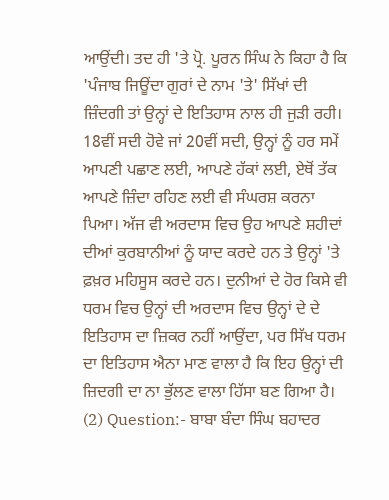ਆਉਂਦੀ। ਤਦ ਹੀ 'ਤੇ ਪ੍ਰੋ. ਪੂਰਨ ਸਿੰਘ ਨੇ ਕਿਹਾ ਹੈ ਕਿ 'ਪੰਜਾਬ ਜਿਊਂਦਾ ਗੁਰਾਂ ਦੇ ਨਾਮ 'ਤੇ' ਸਿੱਖਾਂ ਦੀ ਜ਼ਿੰਦਗੀ ਤਾਂ ਉਨ੍ਹਾਂ ਦੇ ਇਤਿਹਾਸ ਨਾਲ ਹੀ ਜੁੜੀ ਰਹੀ। 18ਵੀਂ ਸਦੀ ਹੋਵੇ ਜਾਂ 20ਵੀਂ ਸਦੀ, ਉਨ੍ਹਾਂ ਨੂੰ ਹਰ ਸਮੇਂ ਆਪਣੀ ਪਛਾਣ ਲਈ, ਆਪਣੇ ਹੱਕਾਂ ਲਈ, ਏਥੋਂ ਤੱਕ ਆਪਣੇ ਜ਼ਿੰਦਾ ਰਹਿਣ ਲਈ ਵੀ ਸੰਘਰਸ਼ ਕਰਨਾ ਪਿਆ। ਅੱਜ ਵੀ ਅਰਦਾਸ ਵਿਚ ਉਹ ਆਪਣੇ ਸ਼ਹੀਦਾਂ ਦੀਆਂ ਕੁਰਬਾਨੀਆਂ ਨੂੰ ਯਾਦ ਕਰਦੇ ਹਨ ਤੇ ਉਨ੍ਹਾਂ 'ਤੇ ਫ਼ਖ਼ਰ ਮਹਿਸੂਸ ਕਰਦੇ ਹਨ। ਦੁਨੀਆਂ ਦੇ ਹੋਰ ਕਿਸੇ ਵੀ ਧਰਮ ਵਿਚ ਉਨ੍ਹਾਂ ਦੀ ਅਰਦਾਸ ਵਿਚ ਉਨ੍ਹਾਂ ਦੇ ਦੇ ਇਤਿਹਾਸ ਦਾ ਜ਼ਿਕਰ ਨਹੀਂ ਆਉਂਦਾ, ਪਰ ਸਿੱਖ ਧਰਮ ਦਾ ਇਤਿਹਾਸ ਐਨਾ ਮਾਣ ਵਾਲਾ ਹੈ ਕਿ ਇਹ ਉਨ੍ਹਾਂ ਦੀ ਜ਼ਿਦਗੀ ਦਾ ਨਾ ਭੁੱਲਣ ਵਾਲਾ ਹਿੱਸਾ ਬਣ ਗਿਆ ਹੈ।
(2) Question:- ਬਾਬਾ ਬੰਦਾ ਸਿੰਘ ਬਹਾਦਰ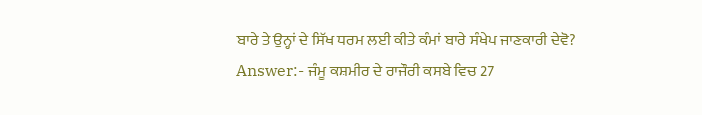ਬਾਰੇ ਤੇ ਉਨ੍ਹਾਂ ਦੇ ਸਿੱਖ ਧਰਮ ਲਈ ਕੀਤੇ ਕੰਮਾਂ ਬਾਰੇ ਸੰਖੇਪ ਜਾਣਕਾਰੀ ਦੇਵੋ?
Answer:- ਜੰਮੂ ਕਸ਼ਮੀਰ ਦੇ ਰਾਜੌਰੀ ਕਸਬੇ ਵਿਚ 27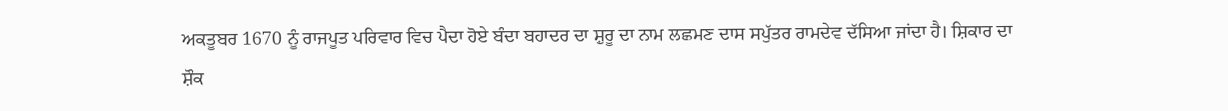ਅਕਤੂਬਰ 1670 ਨੂੰ ਰਾਜਪੂਤ ਪਰਿਵਾਰ ਵਿਚ ਪੈਦਾ ਹੋਏ ਬੰਦਾ ਬਹਾਦਰ ਦਾ ਸ਼ੁਰੂ ਦਾ ਨਾਮ ਲਛਮਣ ਦਾਸ ਸਪੁੱਤਰ ਰਾਮਦੇਵ ਦੱਸਿਆ ਜਾਂਦਾ ਹੈ। ਸ਼ਿਕਾਰ ਦਾ ਸ਼ੌਕ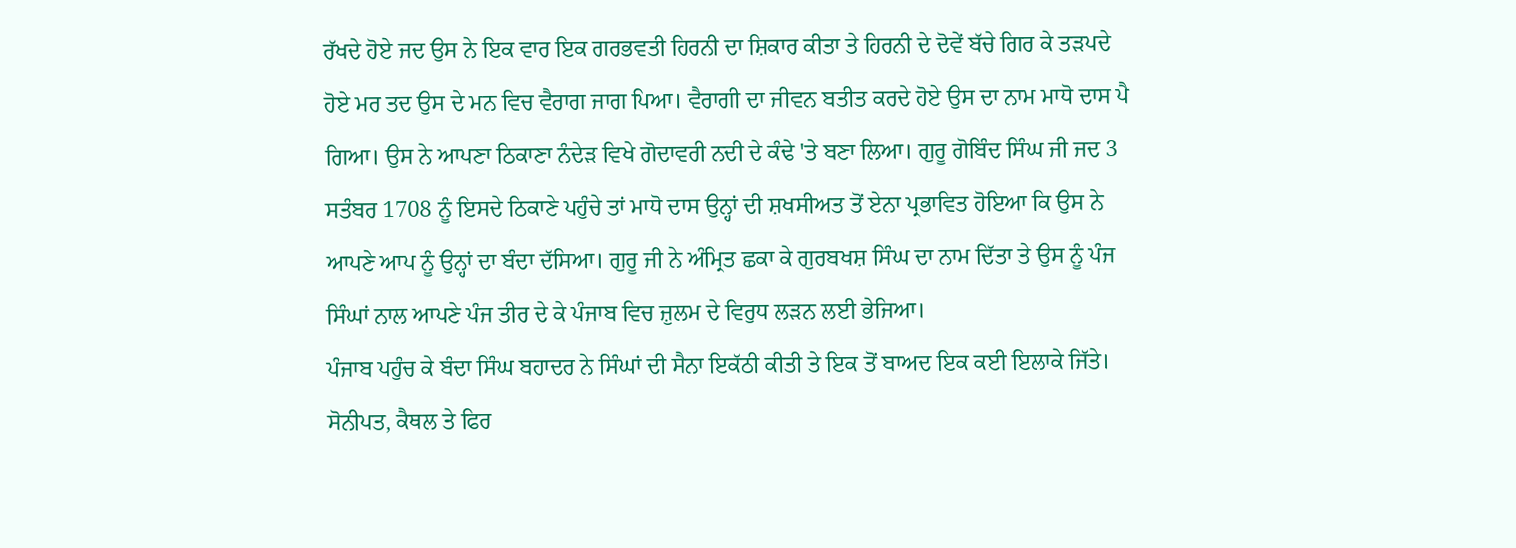ਰੱਖਦੇ ਹੋਏ ਜਦ ਉਸ ਨੇ ਇਕ ਵਾਰ ਇਕ ਗਰਭਵਤੀ ਹਿਰਨੀ ਦਾ ਸ਼ਿਕਾਰ ਕੀਤਾ ਤੇ ਹਿਰਨੀ ਦੇ ਦੋਵੇਂ ਬੱਚੇ ਗਿਰ ਕੇ ਤੜਪਦੇ ਹੋਏ ਮਰ ਤਦ ਉਸ ਦੇ ਮਨ ਵਿਚ ਵੈਰਾਗ ਜਾਗ ਪਿਆ। ਵੈਰਾਗੀ ਦਾ ਜੀਵਨ ਬਤੀਤ ਕਰਦੇ ਹੋਏ ਉਸ ਦਾ ਨਾਮ ਮਾਧੋ ਦਾਸ ਪੈ ਗਿਆ। ਉਸ ਨੇ ਆਪਣਾ ਠਿਕਾਣਾ ਨੰਦੇੜ ਵਿਖੇ ਗੋਦਾਵਰੀ ਨਦੀ ਦੇ ਕੰਢੇ 'ਤੇ ਬਣਾ ਲਿਆ। ਗੁਰੂ ਗੋਬਿੰਦ ਸਿੰਘ ਜੀ ਜਦ 3 ਸਤੰਬਰ 1708 ਨੂੰ ਇਸਦੇ ਠਿਕਾਣੇ ਪਹੁੰਚੇ ਤਾਂ ਮਾਧੋ ਦਾਸ ਉਨ੍ਹਾਂ ਦੀ ਸ਼ਖਸੀਅਤ ਤੋਂ ਏਨਾ ਪ੍ਰਭਾਵਿਤ ਹੋਇਆ ਕਿ ਉਸ ਨੇ ਆਪਣੇ ਆਪ ਨੂੰ ਉਨ੍ਹਾਂ ਦਾ ਬੰਦਾ ਦੱਸਿਆ। ਗੁਰੂ ਜੀ ਨੇ ਅੰਮ੍ਰਿਤ ਛਕਾ ਕੇ ਗੁਰਬਖਸ਼ ਸਿੰਘ ਦਾ ਨਾਮ ਦਿੱਤਾ ਤੇ ਉਸ ਨੂੰ ਪੰਜ ਸਿੰਘਾਂ ਨਾਲ ਆਪਣੇ ਪੰਜ ਤੀਰ ਦੇ ਕੇ ਪੰਜਾਬ ਵਿਚ ਜ਼ੁਲਮ ਦੇ ਵਿਰੁਧ ਲੜਨ ਲਈ ਭੇਜਿਆ।
ਪੰਜਾਬ ਪਹੁੰਚ ਕੇ ਬੰਦਾ ਸਿੰਘ ਬਹਾਦਰ ਨੇ ਸਿੰਘਾਂ ਦੀ ਸੈਨਾ ਇਕੱਠੀ ਕੀਤੀ ਤੇ ਇਕ ਤੋਂ ਬਾਅਦ ਇਕ ਕਈ ਇਲਾਕੇ ਜਿੱਤੇ। ਸੋਨੀਪਤ, ਕੈਥਲ ਤੇ ਫਿਰ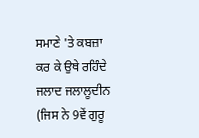ਸਮਾਣੇ 'ਤੇ ਕਬਜ਼ਾ ਕਰ ਕੇ ਉਥੇ ਰਹਿੰਦੇ ਜਲਾਦ ਜਲਾਲੂਦੀਨ (ਜਿਸ ਨੇ 9ਵੇਂ ਗੁਰੂ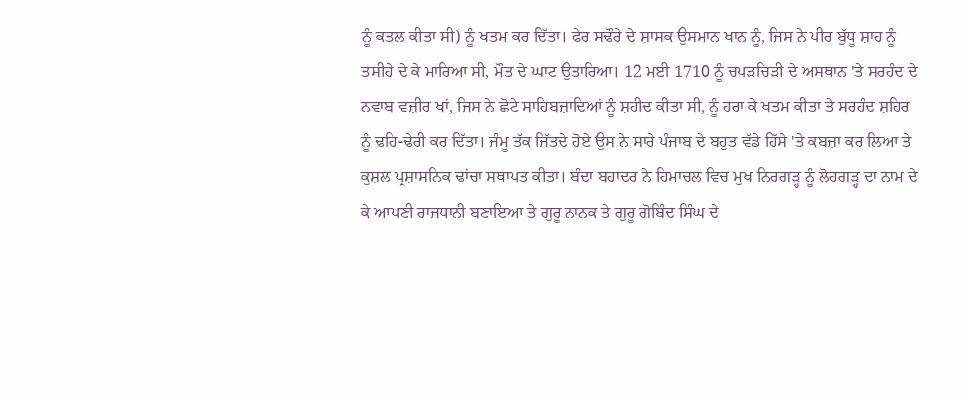ਨੂੰ ਕਤਲ ਕੀਤਾ ਸੀ) ਨੂੰ ਖਤਮ ਕਰ ਦਿੱਤਾ। ਫੇਰ ਸਢੌਰੇ ਦੇ ਸ਼ਾਸਕ ਉਸਮਾਨ ਖਾਨ ਨੂੰ, ਜਿਸ ਨੇ ਪੀਰ ਬੁੱਧੂ ਸ਼ਾਹ ਨੂੰ ਤਸੀਹੇ ਦੇ ਕੇ ਮਾਰਿਆ ਸੀ, ਮੌਤ ਦੇ ਘਾਟ ਉਤਾਰਿਆ। 12 ਮਈ 1710 ਨੂੰ ਚਪੜਚਿੜੀ ਦੇ ਅਸਥਾਨ 'ਤੇ ਸਰਹੰਦ ਦੇ ਨਵਾਬ ਵਜ਼ੀਰ ਖਾਂ, ਜਿਸ ਨੇ ਛੋਟੇ ਸਾਹਿਬਜ਼ਾਦਿਆਂ ਨੂੰ ਸ਼ਹੀਦ ਕੀਤਾ ਸੀ, ਨੂੰ ਹਰਾ ਕੇ ਖਤਮ ਕੀਤਾ ਤੇ ਸਰਹੰਦ ਸ਼ਹਿਰ ਨੂੰ ਢਹਿ-ਢੇਰੀ ਕਰ ਦਿੱਤਾ। ਜੰਮੂ ਤੱਕ ਜਿੱਤਦੇ ਹੋਏ ਉਸ ਨੇ ਸਾਰੇ ਪੰਜਾਬ ਦੇ ਬਹੁਤ ਵੱਡੇ ਹਿੱਸੇ 'ਤੇ ਕਬਜ਼ਾ ਕਰ ਲਿਆ ਤੇ ਕੁਸ਼ਲ ਪ੍ਰਸ਼ਾਸਨਿਕ ਢਾਂਚਾ ਸਥਾਪਤ ਕੀਤਾ। ਬੰਦਾ ਬਹਾਦਰ ਨੇ ਹਿਮਾਚਲ ਵਿਚ ਮੁਖ ਨਿਰਗੜ੍ਹ ਨੂੰ ਲੋਹਗੜ੍ਹ ਦਾ ਨਾਮ ਦੇ ਕੇ ਆਪਣੀ ਰਾਜਧਾਨੀ ਬਣਾਇਆ ਤੇ ਗੁਰੂ ਨਾਨਕ ਤੇ ਗੁਰੂ ਗੋਬਿੰਦ ਸਿੰਘ ਦੇ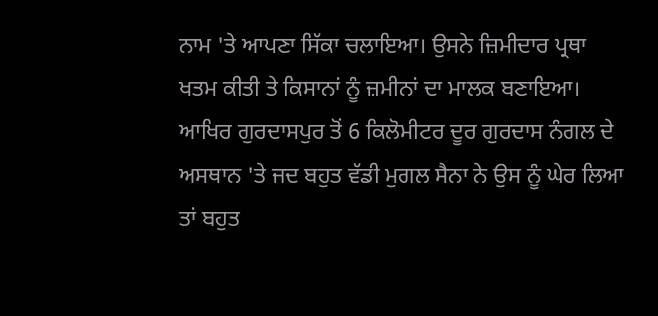ਨਾਮ 'ਤੇ ਆਪਣਾ ਸਿੱਕਾ ਚਲਾਇਆ। ਉਸਨੇ ਜ਼ਿਮੀਦਾਰ ਪ੍ਰਥਾ ਖਤਮ ਕੀਤੀ ਤੇ ਕਿਸਾਨਾਂ ਨੂੰ ਜ਼ਮੀਨਾਂ ਦਾ ਮਾਲਕ ਬਣਾਇਆ। ਆਖਿਰ ਗੁਰਦਾਸਪੁਰ ਤੋਂ 6 ਕਿਲੋਮੀਟਰ ਦੂਰ ਗੁਰਦਾਸ ਨੰਗਲ ਦੇ ਅਸਥਾਨ 'ਤੇ ਜਦ ਬਹੁਤ ਵੱਡੀ ਮੁਗਲ ਸੈਨਾ ਨੇ ਉਸ ਨੂੰ ਘੇਰ ਲਿਆ ਤਾਂ ਬਹੁਤ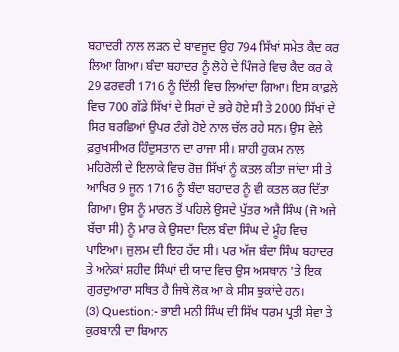ਬਹਾਦਰੀ ਨਾਲ ਲੜਨ ਦੇ ਬਾਵਜੂਦ ਉਹ 794 ਸਿੱਖਾਂ ਸਮੇਤ ਕੈਦ ਕਰ ਲਿਆ ਗਿਆ। ਬੰਦਾ ਬਹਾਦਰ ਨੂੰ ਲੋਹੇ ਦੇ ਪਿੰਜਰੇ ਵਿਚ ਕੈਦ ਕਰ ਕੇ 29 ਫਰਵਰੀ 1716 ਨੂੰ ਦਿੱਲੀ ਵਿਚ ਲਿਆਂਦਾ ਗਿਆ। ਇਸ ਕਾਫ਼ਲੇ ਵਿਚ 700 ਗੱਡੇ ਸਿੱਖਾਂ ਦੇ ਸਿਰਾਂ ਦੇ ਭਰੇ ਹੋਏ ਸੀ ਤੇ 2000 ਸਿੱਖਾਂ ਦੇ ਸਿਰ ਬਰਛਿਆਂ ਉਪਰ ਟੰਗੇ ਹੋਏ ਨਾਲ ਚੱਲ ਰਹੇ ਸਨ। ਉਸ ਵੇਲੇ ਫ਼ਰੁਖਸੀਅਰ ਹਿੰਦੁਸਤਾਨ ਦਾ ਰਾਜਾ ਸੀ। ਸ਼ਾਹੀ ਹੁਕਮ ਨਾਲ ਮਹਿਰੋਲੀ ਦੇ ਇਲਾਕੇ ਵਿਚ ਰੋਜ਼ ਸਿੱਖਾਂ ਨੂੰ ਕਤਲ ਕੀਤਾ ਜਾਂਦਾ ਸੀ ਤੇ ਆਖਿਰ 9 ਜੂਨ 1716 ਨੂੰ ਬੰਦਾ ਬਹਾਦਰ ਨੂੰ ਵੀ ਕਤਲ ਕਰ ਦਿੱਤਾ ਗਿਆ। ਉਸ ਨੂੰ ਮਾਰਨ ਤੋਂ ਪਹਿਲੇ ਉਸਦੇ ਪੁੱਤਰ ਅਜੈ ਸਿੰਘ (ਜੋ ਅਜੇ ਬੱਚਾ ਸੀ) ਨੂੰ ਮਾਰ ਕੇ ਉਸਦਾ ਦਿਲ ਬੰਦਾ ਸਿੰਘ ਦੇ ਮੂੰਹ ਵਿਚ ਪਾਇਆ। ਜ਼ੁਲਮ ਦੀ ਇਹ ਹੱਦ ਸੀ। ਪਰ ਅੱਜ ਬੰਦਾ ਸਿੰਘ ਬਹਾਦਰ ਤੇ ਅਨੇਕਾਂ ਸ਼ਹੀਦ ਸਿੰਘਾਂ ਦੀ ਯਾਦ ਵਿਚ ਉਸ ਅਸਥਾਨ 'ਤੇ ਇਕ ਗੁਰਦੁਆਰਾ ਸਥਿਤ ਹੈ ਜਿਥੇ ਲੋਕ ਆ ਕੇ ਸੀਸ ਝੁਕਾਂਦੇ ਹਨ।
(3) Question:- ਭਾਈ ਮਨੀ ਸਿੰਘ ਦੀ ਸਿੱਖ ਧਰਮ ਪ੍ਰਤੀ ਸੇਵਾ ਤੇ ਕੁਰਬਾਨੀ ਦਾ ਬਿਆਨ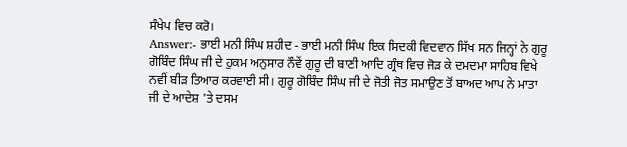ਸੰਖੇਪ ਵਿਚ ਕਰੋ।
Answer:- ਭਾਈ ਮਨੀ ਸਿੰਘ ਸ਼ਹੀਦ - ਭਾਈ ਮਨੀ ਸਿੰਘ ਇਕ ਸਿਦਕੀ ਵਿਦਵਾਨ ਸਿੱਖ ਸਨ ਜਿਨ੍ਹਾਂ ਨੇ ਗੁਰੂ ਗੋਬਿੰਦ ਸਿੰਘ ਜੀ ਦੇ ਹੁਕਮ ਅਨੁਸਾਰ ਨੌਵੇਂ ਗੁਰੂ ਦੀ ਬਾਣੀ ਆਦਿ ਗ੍ਰੰਥ ਵਿਚ ਜੋੜ ਕੇ ਦਮਦਮਾ ਸਾਹਿਬ ਵਿਖੇ ਨਵੀਂ ਬੀੜ ਤਿਆਰ ਕਰਵਾਈ ਸੀ। ਗੁਰੂ ਗੋਬਿੰਦ ਸਿੰਘ ਜੀ ਦੇ ਜੋਤੀ ਜੋਤ ਸਮਾਉਣ ਤੋਂ ਬਾਅਦ ਆਪ ਨੇ ਮਾਤਾ ਜੀ ਦੇ ਆਦੇਸ਼ 'ਤੇ ਦਸਮ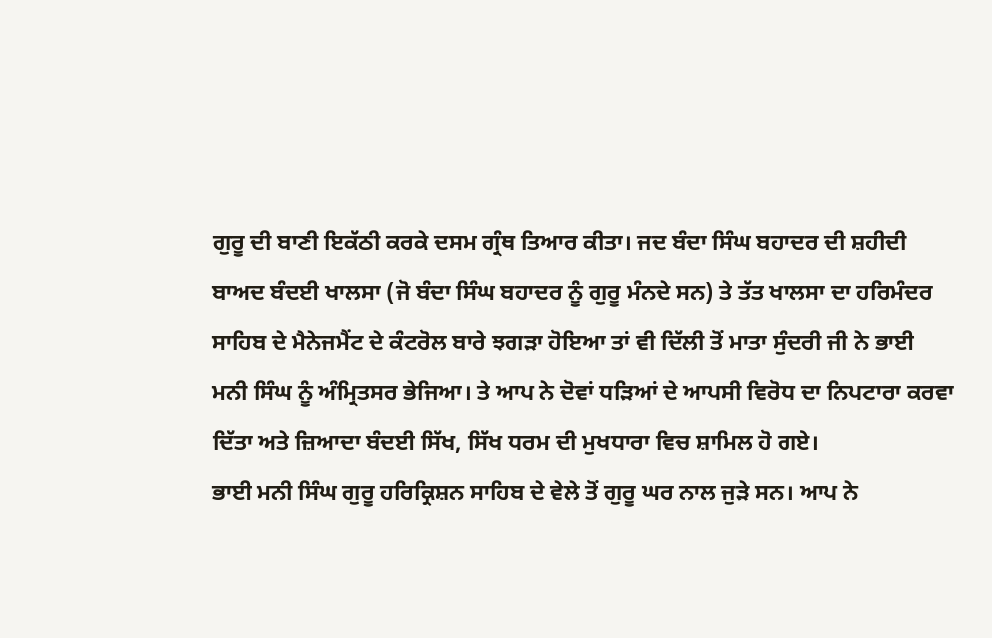ਗੁਰੂ ਦੀ ਬਾਣੀ ਇਕੱਠੀ ਕਰਕੇ ਦਸਮ ਗ੍ਰੰਥ ਤਿਆਰ ਕੀਤਾ। ਜਦ ਬੰਦਾ ਸਿੰਘ ਬਹਾਦਰ ਦੀ ਸ਼ਹੀਦੀ ਬਾਅਦ ਬੰਦਈ ਖਾਲਸਾ (ਜੋ ਬੰਦਾ ਸਿੰਘ ਬਹਾਦਰ ਨੂੰ ਗੁਰੂ ਮੰਨਦੇ ਸਨ) ਤੇ ਤੱਤ ਖਾਲਸਾ ਦਾ ਹਰਿਮੰਦਰ ਸਾਹਿਬ ਦੇ ਮੈਨੇਜਮੈਂਟ ਦੇ ਕੰਟਰੋਲ ਬਾਰੇ ਝਗੜਾ ਹੋਇਆ ਤਾਂ ਵੀ ਦਿੱਲੀ ਤੋਂ ਮਾਤਾ ਸੁੰਦਰੀ ਜੀ ਨੇ ਭਾਈ ਮਨੀ ਸਿੰਘ ਨੂੰ ਅੰਮ੍ਰਿਤਸਰ ਭੇਜਿਆ। ਤੇ ਆਪ ਨੇ ਦੋਵਾਂ ਧੜਿਆਂ ਦੇ ਆਪਸੀ ਵਿਰੋਧ ਦਾ ਨਿਪਟਾਰਾ ਕਰਵਾ ਦਿੱਤਾ ਅਤੇ ਜ਼ਿਆਦਾ ਬੰਦਈ ਸਿੱਖ, ਸਿੱਖ ਧਰਮ ਦੀ ਮੁਖਧਾਰਾ ਵਿਚ ਸ਼ਾਮਿਲ ਹੋ ਗਏ।
ਭਾਈ ਮਨੀ ਸਿੰਘ ਗੁਰੂ ਹਰਿਕ੍ਰਿਸ਼ਨ ਸਾਹਿਬ ਦੇ ਵੇਲੇ ਤੋਂ ਗੁਰੂ ਘਰ ਨਾਲ ਜੁੜੇ ਸਨ। ਆਪ ਨੇ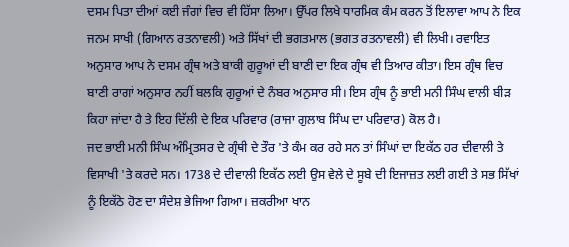ਦਸਮ ਪਿਤਾ ਦੀਆਂ ਕਈ ਜੰਗਾਂ ਵਿਚ ਵੀ ਹਿੱਸਾ ਲਿਆ। ਉੱਪਰ ਲਿਖੇ ਧਾਰਮਿਕ ਕੰਮ ਕਰਨ ਤੋਂ ਇਲਾਵਾ ਆਪ ਨੇ ਇਕ ਜਨਮ ਸਾਖੀ (ਗਿਆਨ ਰਤਨਾਵਲੀ) ਅਤੇ ਸਿੱਖਾਂ ਦੀ ਭਗਤਮਾਲ (ਭਗਤ ਰਤਨਾਵਲੀ) ਵੀ ਲਿਖੀ। ਰਵਾਇਤ ਅਨੁਸਾਰ ਆਪ ਨੇ ਦਸਮ ਗ੍ਰੰਥ ਅਤੇ ਬਾਕੀ ਗੁਰੂਆਂ ਦੀ ਬਾਣੀ ਦਾ ਇਕ ਗ੍ਰੰਥ ਵੀ ਤਿਆਰ ਕੀਤਾ। ਇਸ ਗ੍ਰੰਥ ਵਿਚ ਬਾਣੀ ਰਾਗਾਂ ਅਨੁਸਾਰ ਨਹੀਂ ਬਲਕਿ ਗੁਰੂਆਂ ਦੇ ਨੰਬਰ ਅਨੁਸਾਰ ਸੀ। ਇਸ ਗ੍ਰੰਥ ਨੂੰ ਭਾਈ ਮਨੀ ਸਿੰਘ ਵਾਲੀ ਬੀੜ ਕਿਹਾ ਜਾਂਦਾ ਹੈ ਤੇ ਇਹ ਦਿੱਲੀ ਦੇ ਇਕ ਪਰਿਵਾਰ (ਰਾਜਾ ਗੁਲਾਬ ਸਿੰਘ ਦਾ ਪਰਿਵਾਰ) ਕੋਲ ਹੈ।
ਜਦ ਭਾਈ ਮਨੀ ਸਿੰਘ ਅੰਮ੍ਰਿਤਸਰ ਦੇ ਗ੍ਰੰਥੀ ਦੇ ਤੌਰ 'ਤੇ ਕੰਮ ਕਰ ਰਹੇ ਸਨ ਤਾਂ ਸਿੰਘਾਂ ਦਾ ਇਕੱਠ ਹਰ ਦੀਵਾਲੀ ਤੇ ਵਿਸਾਖੀ 'ਤੇ ਕਰਦੇ ਸਨ। 1738 ਦੇ ਦੀਵਾਲੀ ਇਕੱਠ ਲਈ ਉਸ ਵੇਲੇ ਦੇ ਸੂਬੇ ਦੀ ਇਜਾਜ਼ਤ ਲਈ ਗਈ ਤੇ ਸਭ ਸਿੱਖਾਂ ਨੂੰ ਇਕੱਠੇ ਹੋਣ ਦਾ ਸੰਦੇਸ਼ ਭੇਜਿਆ ਗਿਆ। ਜ਼ਕਰੀਆ ਖਾਨ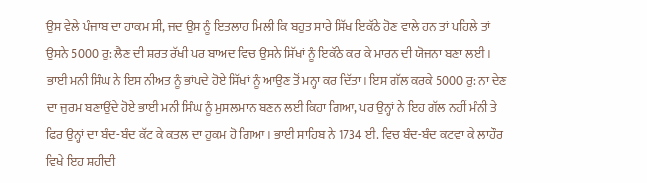ਉਸ ਵੇਲੇ ਪੰਜਾਬ ਦਾ ਹਾਕਮ ਸੀ, ਜਦ ਉਸ ਨੂੰ ਇਤਲਾਹ ਮਿਲੀ ਕਿ ਬਹੁਤ ਸਾਰੇ ਸਿੱਖ ਇਕੱਠੇ ਹੋਣ ਵਾਲੇ ਹਨ ਤਾਂ ਪਹਿਲੇ ਤਾਂ ਉਸਨੇ 5000 ਰੁ: ਲੈਣ ਦੀ ਸ਼ਰਤ ਰੱਖੀ ਪਰ ਬਾਅਦ ਵਿਚ ਉਸਨੇ ਸਿੱਖਾਂ ਨੂੰ ਇਕੱਠੇ ਕਰ ਕੇ ਮਾਰਨ ਦੀ ਯੋਜਨਾ ਬਣਾ ਲਈ। ਭਾਈ ਮਨੀ ਸਿੰਘ ਨੇ ਇਸ ਨੀਅਤ ਨੂੰ ਭਾਂਪਦੇ ਹੋਏ ਸਿੱਖਾਂ ਨੂੰ ਆਉਣ ਤੋਂ ਮਨ੍ਹਾ ਕਰ ਦਿੱਤਾ। ਇਸ ਗੱਲ ਕਰਕੇ 5000 ਰੁ: ਨਾ ਦੇਣ ਦਾ ਜੁਰਮ ਬਣਾਉਂਦੇ ਹੋਏ ਭਾਈ ਮਨੀ ਸਿੰਘ ਨੂੰ ਮੁਸਲਮਾਨ ਬਣਨ ਲਈ ਕਿਹਾ ਗਿਆ, ਪਰ ਉਨ੍ਹਾਂ ਨੇ ਇਹ ਗੱਲ ਨਹੀਂ ਮੰਨੀ ਤੇ ਫਿਰ ਉਨ੍ਹਾਂ ਦਾ ਬੰਦ-ਬੰਦ ਕੱਟ ਕੇ ਕਤਲ ਦਾ ਹੁਕਮ ਹੋ ਗਿਆ। ਭਾਈ ਸਾਹਿਬ ਨੇ 1734 ਈ. ਵਿਚ ਬੰਦ-ਬੰਦ ਕਟਵਾ ਕੇ ਲਾਹੌਰ ਵਿਖੇ ਇਹ ਸ਼ਹੀਦੀ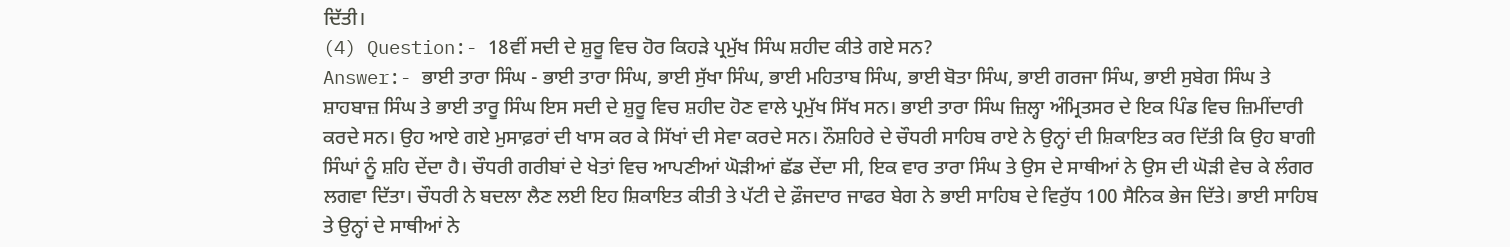ਦਿੱਤੀ।
(4) Question:- 18ਵੀਂ ਸਦੀ ਦੇ ਸ਼ੁਰੂ ਵਿਚ ਹੋਰ ਕਿਹੜੇ ਪ੍ਰਮੁੱਖ ਸਿੰਘ ਸ਼ਹੀਦ ਕੀਤੇ ਗਏ ਸਨ?
Answer:- ਭਾਈ ਤਾਰਾ ਸਿੰਘ - ਭਾਈ ਤਾਰਾ ਸਿੰਘ, ਭਾਈ ਸੁੱਖਾ ਸਿੰਘ, ਭਾਈ ਮਹਿਤਾਬ ਸਿੰਘ, ਭਾਈ ਬੋਤਾ ਸਿੰਘ, ਭਾਈ ਗਰਜਾ ਸਿੰਘ, ਭਾਈ ਸੁਬੇਗ ਸਿੰਘ ਤੇ ਸ਼ਾਹਬਾਜ਼ ਸਿੰਘ ਤੇ ਭਾਈ ਤਾਰੂ ਸਿੰਘ ਇਸ ਸਦੀ ਦੇ ਸ਼ੁਰੂ ਵਿਚ ਸ਼ਹੀਦ ਹੋਣ ਵਾਲੇ ਪ੍ਰਮੁੱਖ ਸਿੱਖ ਸਨ। ਭਾਈ ਤਾਰਾ ਸਿੰਘ ਜ਼ਿਲ੍ਹਾ ਅੰਮ੍ਰਿਤਸਰ ਦੇ ਇਕ ਪਿੰਡ ਵਿਚ ਜ਼ਿਮੀਂਦਾਰੀ ਕਰਦੇ ਸਨ। ਉਹ ਆਏ ਗਏ ਮੁਸਾਫ਼ਰਾਂ ਦੀ ਖਾਸ ਕਰ ਕੇ ਸਿੱਖਾਂ ਦੀ ਸੇਵਾ ਕਰਦੇ ਸਨ। ਨੌਸ਼ਹਿਰੇ ਦੇ ਚੌਧਰੀ ਸਾਹਿਬ ਰਾਏ ਨੇ ਉਨ੍ਹਾਂ ਦੀ ਸ਼ਿਕਾਇਤ ਕਰ ਦਿੱਤੀ ਕਿ ਉਹ ਬਾਗੀ ਸਿੰਘਾਂ ਨੂੰ ਸ਼ਹਿ ਦੇਂਦਾ ਹੈ। ਚੌਧਰੀ ਗਰੀਬਾਂ ਦੇ ਖੇਤਾਂ ਵਿਚ ਆਪਣੀਆਂ ਘੋੜੀਆਂ ਛੱਡ ਦੇਂਦਾ ਸੀ, ਇਕ ਵਾਰ ਤਾਰਾ ਸਿੰਘ ਤੇ ਉਸ ਦੇ ਸਾਥੀਆਂ ਨੇ ਉਸ ਦੀ ਘੋੜੀ ਵੇਚ ਕੇ ਲੰਗਰ ਲਗਵਾ ਦਿੱਤਾ। ਚੌਧਰੀ ਨੇ ਬਦਲਾ ਲੈਣ ਲਈ ਇਹ ਸ਼ਿਕਾਇਤ ਕੀਤੀ ਤੇ ਪੱਟੀ ਦੇ ਫ਼ੌਜਦਾਰ ਜਾਫਰ ਬੇਗ ਨੇ ਭਾਈ ਸਾਹਿਬ ਦੇ ਵਿਰੁੱਧ 100 ਸੈਨਿਕ ਭੇਜ ਦਿੱਤੇ। ਭਾਈ ਸਾਹਿਬ ਤੇ ਉਨ੍ਹਾਂ ਦੇ ਸਾਥੀਆਂ ਨੇ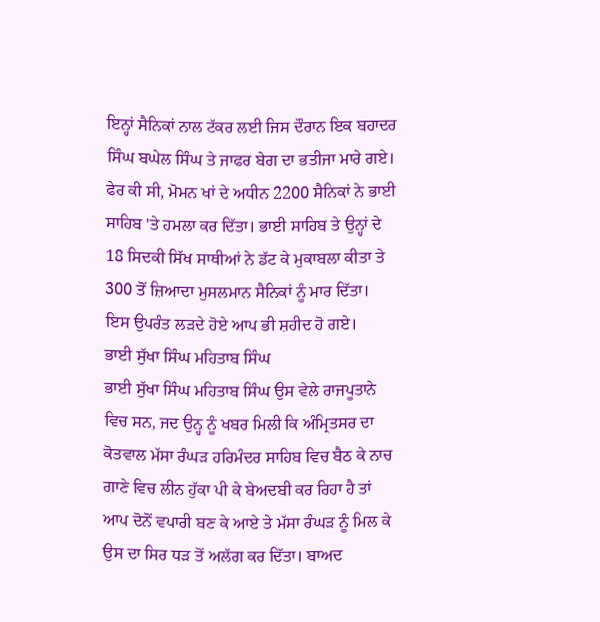ਇਨ੍ਹਾਂ ਸੈਨਿਕਾਂ ਨਾਲ ਟੱਕਰ ਲਈ ਜਿਸ ਦੌਰਾਨ ਇਕ ਬਹਾਦਰ ਸਿੰਘ ਬਘੇਲ ਸਿੰਘ ਤੇ ਜਾਫਰ ਬੇਗ ਦਾ ਭਤੀਜਾ ਮਾਰੇ ਗਏ। ਫੇਰ ਕੀ ਸੀ, ਮੋਮਨ ਖਾਂ ਦੇ ਅਧੀਨ 2200 ਸੈਨਿਕਾਂ ਨੇ ਭਾਈ ਸਾਹਿਬ 'ਤੇ ਹਮਲਾ ਕਰ ਦਿੱਤਾ। ਭਾਈ ਸਾਹਿਬ ਤੇ ਉਨ੍ਹਾਂ ਦੇ 18 ਸਿਦਕੀ ਸਿੱਖ ਸਾਥੀਆਂ ਨੇ ਡੱਟ ਕੇ ਮੁਕਾਬਲਾ ਕੀਤਾ ਤੇ 300 ਤੋਂ ਜ਼ਿਆਦਾ ਮੁਸਲਮਾਨ ਸੈਨਿਕਾਂ ਨੂੰ ਮਾਰ ਦਿੱਤਾ। ਇਸ ਉਪਰੰਤ ਲੜਦੇ ਹੋਏ ਆਪ ਭੀ ਸ਼ਹੀਦ ਹੋ ਗਏ।
ਭਾਈ ਸੁੱਖਾ ਸਿੰਘ ਮਹਿਤਾਬ ਸਿੰਘ
ਭਾਈ ਸੁੱਖਾ ਸਿੰਘ ਮਹਿਤਾਬ ਸਿੰਘ ਉਸ ਵੇਲੇ ਰਾਜਪੂਤਾਨੇ ਵਿਚ ਸਨ, ਜਦ ਉਨ੍ਹ ਨੂੰ ਖਬਰ ਮਿਲੀ ਕਿ ਅੰਮ੍ਰਿਤਸਰ ਦਾ ਕੋਤਵਾਲ ਮੱਸਾ ਰੰਘੜ ਹਰਿਮੰਦਰ ਸਾਹਿਬ ਵਿਚ ਬੈਠ ਕੇ ਨਾਚ ਗਾਣੇ ਵਿਚ ਲੀਨ ਹੁੱਕਾ ਪੀ ਕੇ ਬੇਅਦਬੀ ਕਰ ਰਿਹਾ ਹੈ ਤਾਂ ਆਪ ਦੋਨੋਂ ਵਪਾਰੀ ਬਣ ਕੇ ਆਏ ਤੇ ਮੱਸਾ ਰੰਘੜ ਨੂੰ ਮਿਲ ਕੇ ਉਸ ਦਾ ਸਿਰ ਧੜ ਤੋਂ ਅਲੱਗ ਕਰ ਦਿੱਤਾ। ਬਾਅਦ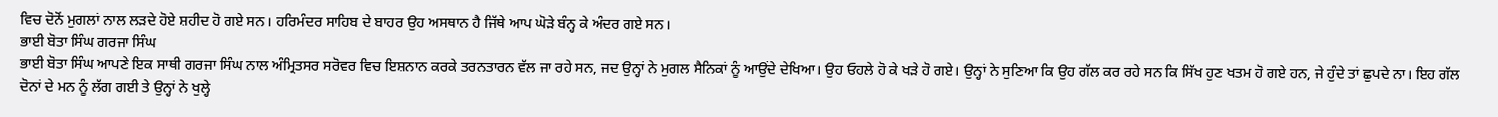ਵਿਚ ਦੋਨੋਂ ਮੁਗਲਾਂ ਨਾਲ ਲੜਦੇ ਹੋਏ ਸ਼ਹੀਦ ਹੋ ਗਏ ਸਨ। ਹਰਿਮੰਦਰ ਸਾਹਿਬ ਦੇ ਬਾਹਰ ਉਹ ਅਸਥਾਨ ਹੈ ਜਿੱਥੇ ਆਪ ਘੋੜੇ ਬੰਨ੍ਹ ਕੇ ਅੰਦਰ ਗਏ ਸਨ।
ਭਾਈ ਬੋਤਾ ਸਿੰਘ ਗਰਜਾ ਸਿੰਘ
ਭਾਈ ਬੋਤਾ ਸਿੰਘ ਆਪਣੇ ਇਕ ਸਾਥੀ ਗਰਜਾ ਸਿੰਘ ਨਾਲ ਅੰਮ੍ਰਿਤਸਰ ਸਰੋਵਰ ਵਿਚ ਇਸ਼ਨਾਨ ਕਰਕੇ ਤਰਨਤਾਰਨ ਵੱਲ ਜਾ ਰਹੇ ਸਨ, ਜਦ ਉਨ੍ਹਾਂ ਨੇ ਮੁਗਲ ਸੈਨਿਕਾਂ ਨੂੰ ਆਉਂਦੇ ਦੇਖਿਆ। ਉਹ ਓਹਲੇ ਹੋ ਕੇ ਖੜੇ ਹੋ ਗਏ। ਉਨ੍ਹਾਂ ਨੇ ਸੁਣਿਆ ਕਿ ਉਹ ਗੱਲ ਕਰ ਰਹੇ ਸਨ ਕਿ ਸਿੱਖ ਹੁਣ ਖਤਮ ਹੋ ਗਏ ਹਨ, ਜੇ ਹੁੰਦੇ ਤਾਂ ਛੁਪਦੇ ਨਾ। ਇਹ ਗੱਲ ਦੋਨਾਂ ਦੇ ਮਨ ਨੂੰ ਲੱਗ ਗਈ ਤੇ ਉਨ੍ਹਾਂ ਨੇ ਖੁਲ੍ਹੇ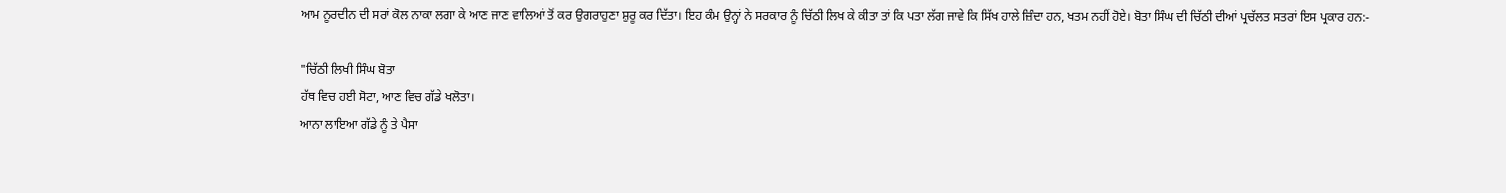ਆਮ ਨੂਰਦੀਨ ਦੀ ਸਰਾਂ ਕੋਲ ਨਾਕਾ ਲਗਾ ਕੇ ਆਣ ਜਾਣ ਵਾਲਿਆਂ ਤੋਂ ਕਰ ਉਗਰਾਹੁਣਾ ਸ਼ੁਰੂ ਕਰ ਦਿੱਤਾ। ਇਹ ਕੰਮ ਉਨ੍ਹਾਂ ਨੇ ਸਰਕਾਰ ਨੂੰ ਚਿੱਠੀ ਲਿਖ ਕੇ ਕੀਤਾ ਤਾਂ ਕਿ ਪਤਾ ਲੱਗ ਜਾਵੇ ਕਿ ਸਿੱਖ ਹਾਲੇ ਜ਼ਿੰਦਾ ਹਨ, ਖਤਮ ਨਹੀਂ ਹੋਏ। ਬੋਤਾ ਸਿੰਘ ਦੀ ਚਿੱਠੀ ਦੀਆਂ ਪ੍ਰਚੱਲਤ ਸਤਰਾਂ ਇਸ ਪ੍ਰਕਾਰ ਹਨ:-

"ਚਿੱਠੀ ਲਿਖੀ ਸਿੰਘ ਬੋਤਾ
ਹੱਥ ਵਿਚ ਹਈ ਸੋਟਾ, ਆਣ ਵਿਚ ਗੱਡੇ ਖਲੋਤਾ।
ਆਨਾ ਲਾਇਆ ਗੱਡੇ ਨੂੰ ਤੇ ਪੈਸਾ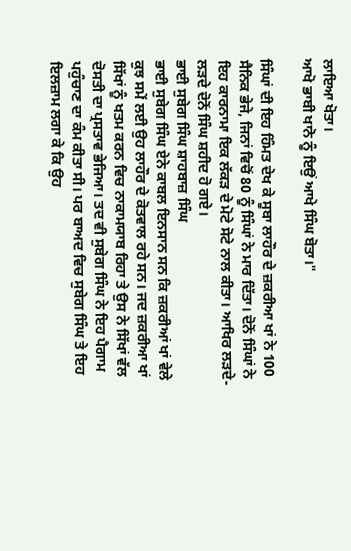ਲਾਇਆ ਖੋਤਾ।
ਆਖੋ ਭਾਬੀ ਖਾਨੋ ਨੂੰ ਇਉਂ ਆਖੇ ਸਿੰਘ ਬੋਤਾ।"

ਸਿੰਘਾਂ ਦੀ ਇਹ ਹਿੰਮਤ ਦੇਖ ਕੇ ਸੂਬਾ ਲਾਹੌਰ ਦੇ ਜ਼ਕਰੀਆ ਖਾਂ ਨੇ 100 ਸੈਨਿਕ ਭੇਜੇ, ਜਿਨਾਂ ਵਿਚੋਂ 80 ਨੂੰ ਸਿੰਘਾਂ ਨੇ ਮਾਰ ਦਿੱਤਾ। ਦੋਨੋਂ ਸਿੰਘਾਂ ਨੇ ਇਹ ਕਾਰਨਾਮਾ ਇਕ ਲੱਕੜ ਦੇ ਮੋਟੇ ਸੋਟੇ ਨਾਲ ਕੀਤਾ। ਆਖਿਰ ਲੜਦੇ-ਲੜਦੇ ਦੋਨੋਂ ਸਿੰਘ ਸ਼ਹੀਦ ਹੋ ਗਏ।
ਭਾਈ ਸੁਬੇਗ ਸਿੰਘ ਸ਼ਾਹਬਾਜ਼ ਸਿੰਘ
ਭਾਈ ਸੁਬੇਗ ਸਿੰਘ ਏਨੇ ਕਾਬਲ ਇਨਸਾਨ ਸਨ ਕਿ ਜ਼ਕਰੀਆਂ ਖਾਂ ਵੇਲੇ ਕੁਝ ਸਮੇਂ ਲਈ ਉਹ ਲਾਹੌਰ ਦੇ ਕੋਤਵਾਲ ਰਹੇ ਸਨ। ਜਦ ਜ਼ਕਰੀਆ ਖਾਂ ਸਿੱਖਾਂ ਨੂੰ ਖਤਮ ਕਰਨ ਵਿਚ ਨਾਕਾਮਯਾਬ ਰਿਹਾ ਤੇ ਉਸ ਨੇ ਸਿੱਖਾਂ ਵੱਲ ਦੋਸਤੀ ਦਾ ਪ੍ਰਸਤਾਵ ਭੇਜਿਆ। ਤਦ ਵੀ ਸੁਬੇਗ ਸਿੰਘ ਨੇ ਇਹ ਪੈਗਾਮ ਪਹੁੰਚਾਣ ਦਾ ਕੰਮ ਕੀਤਾ ਸੀ। ਪਰ ਬਾਅਦ ਵਿਚ ਸੁਬੇਗ ਸਿੰਘ ਤੇ ਇਹ ਇਲਜ਼ਾਮ ਲਗਾ ਕੇ ਕਿ ਉਹ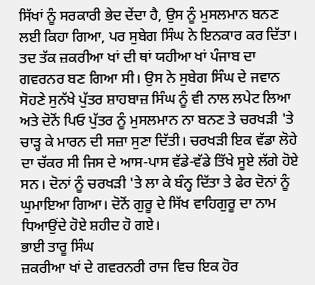ਸਿੱਖਾਂ ਨੂੰ ਸਰਕਾਰੀ ਭੇਦ ਦੇਂਦਾ ਹੈ, ਉਸ ਨੂੰ ਮੁਸਲਮਾਨ ਬਨਣ ਲਈ ਕਿਹਾ ਗਿਆ, ਪਰ ਸੁਬੇਗ ਸਿੰਘ ਨੇ ਇਨਕਾਰ ਕਰ ਦਿੱਤਾ। ਤਦ ਤੱਕ ਜ਼ਕਰੀਆ ਖਾਂ ਦੀ ਥਾਂ ਯਹੀਆ ਖਾਂ ਪੰਜਾਬ ਦਾ ਗਵਰਨਰ ਬਣ ਗਿਆ ਸੀ। ਉਸ ਨੇ ਸੁਬੇਗ ਸਿੰਘ ਦੇ ਜਵਾਨ ਸੋਹਣੇ ਸੁਨੱਖੇ ਪੁੱਤਰ ਸ਼ਾਹਬਾਜ਼ ਸਿੰਘ ਨੂੰ ਵੀ ਨਾਲ ਲਪੇਟ ਲਿਆ ਅਤੇ ਦੋਨੋਂ ਪਿਓ ਪੁੱਤਰ ਨੂੰ ਮੁਸਲਮਾਨ ਨਾ ਬਨਣ ਤੇ ਚਰਖੜੀ 'ਤੇ ਚਾੜ੍ਹ ਕੇ ਮਾਰਨ ਦੀ ਸਜ਼ਾ ਸੁਣਾ ਦਿੱਤੀ। ਚਰਖੜੀ ਇਕ ਵੱਡਾ ਲੋਹੇ ਦਾ ਚੱਕਰ ਸੀ ਜਿਸ ਦੇ ਆਸ-ਪਾਸ ਵੱਡੇ-ਵੱਡੇ ਤਿੱਖੇ ਸੂਏ ਲੱਗੇ ਹੋਏ ਸਨ। ਦੋਨਾਂ ਨੂੰ ਚਰਖੜੀ 'ਤੇ ਲਾ ਕੇ ਬੰਨ੍ਹ ਦਿੱਤਾ ਤੇ ਫੇਰ ਦੋਨਾਂ ਨੂੰ ਘੁਮਾਇਆ ਗਿਆ। ਦੋਨੋਂ ਗੁਰੂ ਦੇ ਸਿੱਖ ਵਾਹਿਗੁਰੂ ਦਾ ਨਾਮ ਧਿਆਉਂਦੇ ਹੋਏ ਸ਼ਹੀਦ ਹੋ ਗਏ।
ਭਾਈ ਤਾਰੂ ਸਿੰਘ
ਜ਼ਕਰੀਆ ਖਾਂ ਦੇ ਗਵਰਨਰੀ ਰਾਜ ਵਿਚ ਇਕ ਹੋਰ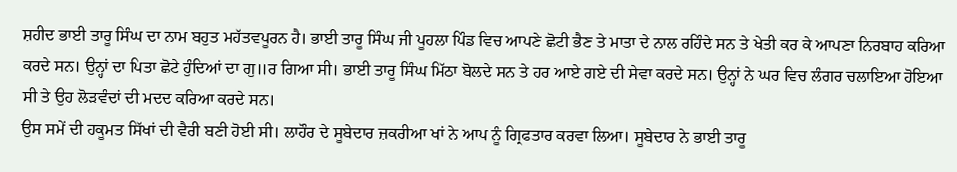ਸ਼ਹੀਦ ਭਾਈ ਤਾਰੂ ਸਿੰਘ ਦਾ ਨਾਮ ਬਹੁਤ ਮਹੱਤਵਪੂਰਨ ਹੈ। ਭਾਈ ਤਾਰੂ ਸਿੰਘ ਜੀ ਪੂਹਲਾ ਪਿੰਡ ਵਿਚ ਆਪਣੇ ਛੋਟੀ ਭੈਣ ਤੇ ਮਾਤਾ ਦੇ ਨਾਲ ਰਹਿੰਦੇ ਸਨ ਤੇ ਖੇਤੀ ਕਰ ਕੇ ਆਪਣਾ ਨਿਰਬਾਹ ਕਰਿਆ ਕਰਦੇ ਸਨ। ਉਨ੍ਹਾਂ ਦਾ ਪਿਤਾ ਛੋਟੇ ਹੁੰਦਿਆਂ ਦਾ ਗੁ॥ਰ ਗਿਆ ਸੀ। ਭਾਈ ਤਾਰੂ ਸਿੰਘ ਮਿੱਠਾ ਬੋਲਦੇ ਸਨ ਤੇ ਹਰ ਆਏ ਗਏ ਦੀ ਸੇਵਾ ਕਰਦੇ ਸਨ। ਉਨ੍ਹਾਂ ਨੇ ਘਰ ਵਿਚ ਲੰਗਰ ਚਲਾਇਆ ਹੋਇਆ ਸੀ ਤੇ ਉਹ ਲੋੜਵੰਦਾਂ ਦੀ ਮਦਦ ਕਰਿਆ ਕਰਦੇ ਸਨ।
ਉਸ ਸਮੇਂ ਦੀ ਹਕੂਮਤ ਸਿੱਖਾਂ ਦੀ ਵੈਰੀ ਬਣੀ ਹੋਈ ਸੀ। ਲਾਹੌਰ ਦੇ ਸੂਬੇਦਾਰ ਜ਼ਕਰੀਆ ਖਾਂ ਨੇ ਆਪ ਨੂੰ ਗ੍ਰਿਫਤਾਰ ਕਰਵਾ ਲਿਆ। ਸੂਬੇਦਾਰ ਨੇ ਭਾਈ ਤਾਰੂ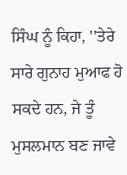ਸਿੰਘ ਨੂੰ ਕਿਹਾ, ''ਤੇਰੇ ਸਾਰੇ ਗੁਨਾਹ ਮੁਆਫ ਹੋ ਸਕਦੇ ਹਨ, ਜੇ ਤੂੰ ਮੁਸਲਮਾਨ ਬਣ ਜਾਵੇ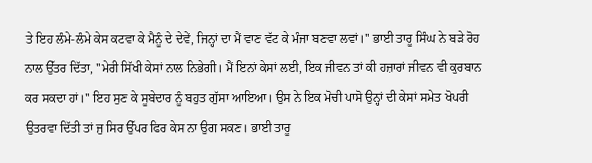ਤੇ ਇਹ ਲੰਮੇ-ਲੰਮੇ ਕੇਸ ਕਟਵਾ ਕੇ ਮੈਨੂੰ ਦੇ ਦੇਵੇਂ, ਜਿਨ੍ਹਾਂ ਦਾ ਮੈਂ ਵਾਣ ਵੱਟ ਕੇ ਮੰਜਾ ਬਣਵਾ ਲਵਾਂ।'' ਭਾਈ ਤਾਰੂ ਸਿੰਘ ਨੇ ਬੜੇ ਰੋਹ ਨਾਲ ਉੱਤਰ ਦਿੱਤਾ, ''ਮੇਰੀ ਸਿੱਖੀ ਕੇਸਾਂ ਨਾਲ ਨਿਭੇਗੀ। ਮੈਂ ਇਨਾਂ ਕੇਸਾਂ ਲਈ, ਇਕ ਜੀਵਨ ਤਾਂ ਕੀ ਹਜ਼ਾਰਾਂ ਜੀਵਨ ਵੀ ਕੁਰਬਾਨ ਕਰ ਸਕਦਾ ਹਾਂ।'' ਇਹ ਸੁਣ ਕੇ ਸੂਬੇਦਾਰ ਨੂੰ ਬਹੁਤ ਗੁੱਸਾ ਆਇਆ। ਉਸ ਨੇ ਇਕ ਮੋਚੀ ਪਾਸੋ ਉਨ੍ਹਾਂ ਦੀ ਕੇਸਾਂ ਸਮੇਤ ਖੋਪਰੀ ਉਤਰਵਾ ਦਿੱਤੀ ਤਾਂ ਜੁ ਸਿਰ ਉੱਪਰ ਫਿਰ ਕੇਸ ਨਾ ਉਗ ਸਕਣ। ਭਾਈ ਤਾਰੂ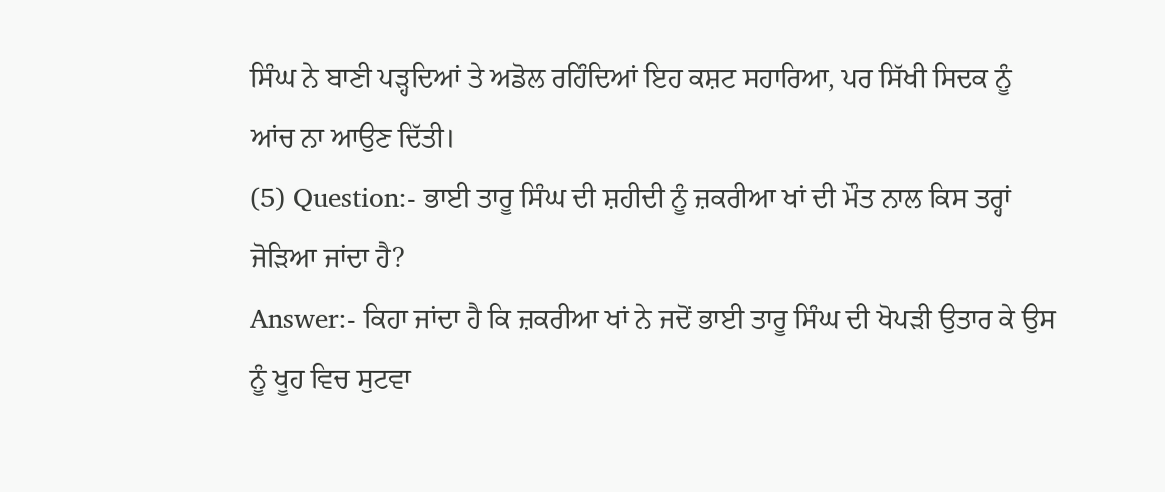ਸਿੰਘ ਨੇ ਬਾਣੀ ਪੜ੍ਹਦਿਆਂ ਤੇ ਅਡੋਲ ਰਹਿੰਦਿਆਂ ਇਹ ਕਸ਼ਟ ਸਹਾਰਿਆ, ਪਰ ਸਿੱਖੀ ਸਿਦਕ ਨੂੰ ਆਂਚ ਨਾ ਆਉਣ ਦਿੱਤੀ।
(5) Question:- ਭਾਈ ਤਾਰੂ ਸਿੰਘ ਦੀ ਸ਼ਹੀਦੀ ਨੂੰ ਜ਼ਕਰੀਆ ਖਾਂ ਦੀ ਮੌਤ ਨਾਲ ਕਿਸ ਤਰ੍ਹਾਂ ਜੋੜਿਆ ਜਾਂਦਾ ਹੈ?
Answer:- ਕਿਹਾ ਜਾਂਦਾ ਹੈ ਕਿ ਜ਼ਕਰੀਆ ਖਾਂ ਨੇ ਜਦੋਂ ਭਾਈ ਤਾਰੂ ਸਿੰਘ ਦੀ ਖੋਪੜੀ ਉਤਾਰ ਕੇ ਉਸ ਨੂੰ ਖੂਹ ਵਿਚ ਸੁਟਵਾ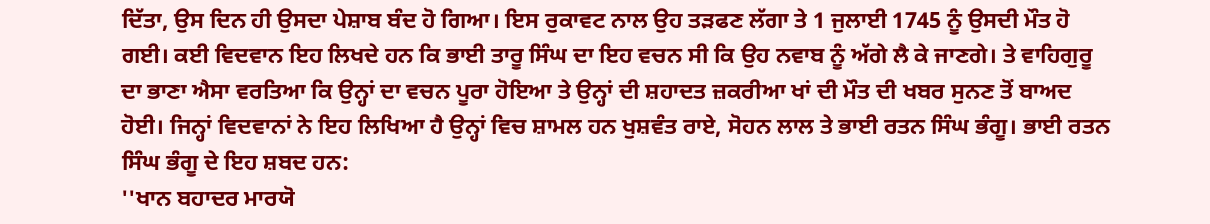ਦਿੱਤਾ, ਉਸ ਦਿਨ ਹੀ ਉਸਦਾ ਪੇਸ਼ਾਬ ਬੰਦ ਹੋ ਗਿਆ। ਇਸ ਰੁਕਾਵਟ ਨਾਲ ਉਹ ਤੜਫਣ ਲੱਗਾ ਤੇ 1 ਜੁਲਾਈ 1745 ਨੂੰ ਉਸਦੀ ਮੌਤ ਹੋ ਗਈ। ਕਈ ਵਿਦਵਾਨ ਇਹ ਲਿਖਦੇ ਹਨ ਕਿ ਭਾਈ ਤਾਰੂ ਸਿੰਘ ਦਾ ਇਹ ਵਚਨ ਸੀ ਕਿ ਉਹ ਨਵਾਬ ਨੂੰ ਅੱਗੇ ਲੈ ਕੇ ਜਾਣਗੇ। ਤੇ ਵਾਹਿਗੁਰੂ ਦਾ ਭਾਣਾ ਐਸਾ ਵਰਤਿਆ ਕਿ ਉਨ੍ਹਾਂ ਦਾ ਵਚਨ ਪੂਰਾ ਹੋਇਆ ਤੇ ਉਨ੍ਹਾਂ ਦੀ ਸ਼ਹਾਦਤ ਜ਼ਕਰੀਆ ਖਾਂ ਦੀ ਮੌਤ ਦੀ ਖਬਰ ਸੁਨਣ ਤੋਂ ਬਾਅਦ ਹੋਈ। ਜਿਨ੍ਹਾਂ ਵਿਦਵਾਨਾਂ ਨੇ ਇਹ ਲਿਖਿਆ ਹੈ ਉਨ੍ਹਾਂ ਵਿਚ ਸ਼ਾਮਲ ਹਨ ਖੁਸ਼ਵੰਤ ਰਾਏ, ਸੋਹਨ ਲਾਲ ਤੇ ਭਾਈ ਰਤਨ ਸਿੰਘ ਭੰਗੂ। ਭਾਈ ਰਤਨ ਸਿੰਘ ਭੰਗੂ ਦੇ ਇਹ ਸ਼ਬਦ ਹਨ:
''ਖਾਨ ਬਹਾਦਰ ਮਾਰਯੋ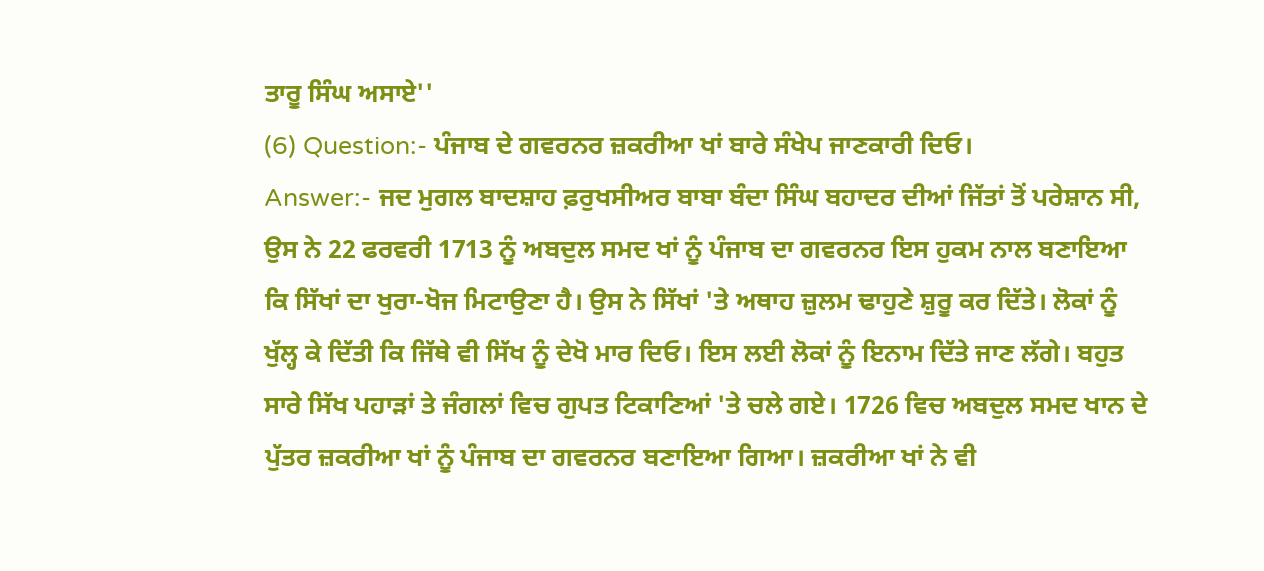ਤਾਰੂ ਸਿੰਘ ਅਸਾਏ''
(6) Question:- ਪੰਜਾਬ ਦੇ ਗਵਰਨਰ ਜ਼ਕਰੀਆ ਖਾਂ ਬਾਰੇ ਸੰਖੇਪ ਜਾਣਕਾਰੀ ਦਿਓ।
Answer:- ਜਦ ਮੁਗਲ ਬਾਦਸ਼ਾਹ ਫ਼ਰੁਖਸੀਅਰ ਬਾਬਾ ਬੰਦਾ ਸਿੰਘ ਬਹਾਦਰ ਦੀਆਂ ਜਿੱਤਾਂ ਤੋਂ ਪਰੇਸ਼ਾਨ ਸੀ, ਉਸ ਨੇ 22 ਫਰਵਰੀ 1713 ਨੂੰ ਅਬਦੁਲ ਸਮਦ ਖਾਂ ਨੂੰ ਪੰਜਾਬ ਦਾ ਗਵਰਨਰ ਇਸ ਹੁਕਮ ਨਾਲ ਬਣਾਇਆ ਕਿ ਸਿੱਖਾਂ ਦਾ ਖੁਰਾ-ਖੋਜ ਮਿਟਾਉਣਾ ਹੈ। ਉਸ ਨੇ ਸਿੱਖਾਂ 'ਤੇ ਅਥਾਹ ਜ਼ੁਲਮ ਢਾਹੁਣੇ ਸ਼ੁਰੂ ਕਰ ਦਿੱਤੇ। ਲੋਕਾਂ ਨੂੰ ਖੁੱਲ੍ਹ ਕੇ ਦਿੱਤੀ ਕਿ ਜਿੱਥੇ ਵੀ ਸਿੱਖ ਨੂੰ ਦੇਖੋ ਮਾਰ ਦਿਓ। ਇਸ ਲਈ ਲੋਕਾਂ ਨੂੰ ਇਨਾਮ ਦਿੱਤੇ ਜਾਣ ਲੱਗੇ। ਬਹੁਤ ਸਾਰੇ ਸਿੱਖ ਪਹਾੜਾਂ ਤੇ ਜੰਗਲਾਂ ਵਿਚ ਗੁਪਤ ਟਿਕਾਣਿਆਂ 'ਤੇ ਚਲੇ ਗਏ। 1726 ਵਿਚ ਅਬਦੁਲ ਸਮਦ ਖਾਨ ਦੇ ਪੁੱਤਰ ਜ਼ਕਰੀਆ ਖਾਂ ਨੂੰ ਪੰਜਾਬ ਦਾ ਗਵਰਨਰ ਬਣਾਇਆ ਗਿਆ। ਜ਼ਕਰੀਆ ਖਾਂ ਨੇ ਵੀ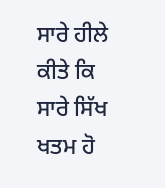ਸਾਰੇ ਹੀਲੇ ਕੀਤੇ ਕਿ ਸਾਰੇ ਸਿੱਖ ਖਤਮ ਹੋ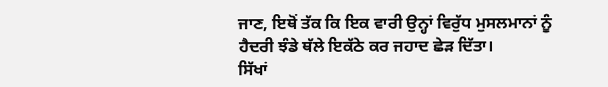ਜਾਣ, ਇਥੋਂ ਤੱਕ ਕਿ ਇਕ ਵਾਰੀ ਉਨ੍ਹਾਂ ਵਿਰੁੱਧ ਮੁਸਲਮਾਨਾਂ ਨੂੰ ਹੈਦਰੀ ਝੰਡੇ ਥੱਲੇ ਇਕੱਠੇ ਕਰ ਜਹਾਦ ਛੇੜ ਦਿੱਤਾ।
ਸਿੱਖਾਂ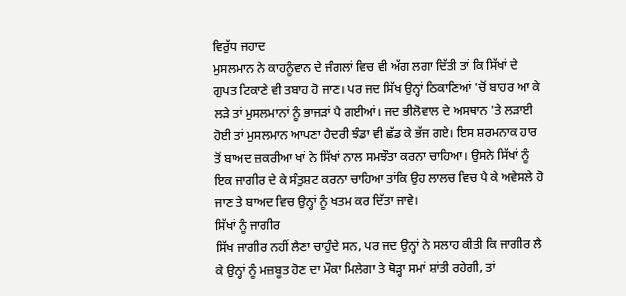ਵਿਰੁੱਧ ਜਹਾਦ
ਮੁਸਲਮਾਨ ਨੇ ਕਾਹਨੂੰਵਾਨ ਦੇ ਜੰਗਲਾਂ ਵਿਚ ਵੀ ਅੱਗ ਲਗਾ ਦਿੱਤੀ ਤਾਂ ਕਿ ਸਿੱਖਾਂ ਦੇ ਗੁਪਤ ਟਿਕਾਣੇ ਵੀ ਤਬਾਹ ਹੋ ਜਾਣ। ਪਰ ਜਦ ਸਿੱਖ ਉਨ੍ਹਾਂ ਠਿਕਾਣਿਆਂ 'ਚੋਂ ਬਾਹਰ ਆ ਕੇ ਲੜੇ ਤਾਂ ਮੁਸਲਮਾਨਾਂ ਨੂੰ ਭਾਜੜਾਂ ਪੈ ਗਈਆਂ। ਜਦ ਭੀਲੋਵਾਲ ਦੇ ਅਸਥਾਨ 'ਤੇ ਲੜਾਈ ਹੋਈ ਤਾਂ ਮੁਸਲਮਾਨ ਆਪਣਾ ਹੈਦਰੀ ਝੰਡਾ ਵੀ ਛੱਡ ਕੇ ਭੱਜ ਗਏ। ਇਸ ਸ਼ਰਮਨਾਕ ਹਾਰ ਤੋਂ ਬਾਅਦ ਜ਼ਕਰੀਆ ਖਾਂ ਨੇ ਸਿੱਖਾਂ ਨਾਲ ਸਮਝੌਤਾ ਕਰਨਾ ਚਾਹਿਆ। ਉਸਨੇ ਸਿੱਖਾਂ ਨੂੰ ਇਕ ਜਾਗੀਰ ਦੇ ਕੇ ਸੰਤੁਸ਼ਟ ਕਰਨਾ ਚਾਹਿਆ ਤਾਂਕਿ ਉਹ ਲਾਲਚ ਵਿਚ ਪੈ ਕੇ ਅਵੇਸਲੇ ਹੋ ਜਾਣ ਤੇ ਬਾਅਦ ਵਿਚ ਉਨ੍ਹਾਂ ਨੂੰ ਖਤਮ ਕਰ ਦਿੱਤਾ ਜਾਵੇ।
ਸਿੱਖਾਂ ਨੂੰ ਜਾਗੀਰ
ਸਿੱਖ ਜਾਗੀਰ ਨਹੀਂ ਲੈਣਾ ਚਾਹੁੰਦੇ ਸਨ, ਪਰ ਜਦ ਉਨ੍ਹਾਂ ਨੇ ਸਲਾਹ ਕੀਤੀ ਕਿ ਜਾਗੀਰ ਲੈ ਕੇ ਉਨ੍ਹਾਂ ਨੂੰ ਮਜ਼ਬੂਤ ਹੋਣ ਦਾ ਮੌਕਾ ਮਿਲੇਗਾ ਤੇ ਥੋੜ੍ਹਾ ਸਮਾਂ ਸ਼ਾਂਤੀ ਰਹੇਗੀ, ਤਾਂ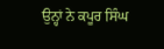ਉਨ੍ਹਾਂ ਨੇ ਕਪੂਰ ਸਿੰਘ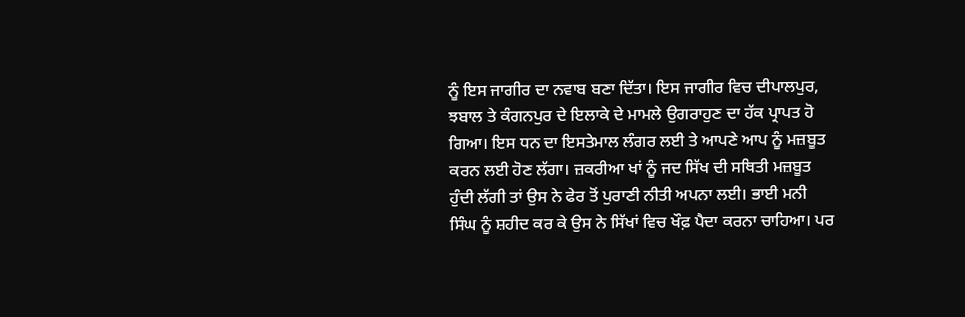ਨੂੰ ਇਸ ਜਾਗੀਰ ਦਾ ਨਵਾਬ ਬਣਾ ਦਿੱਤਾ। ਇਸ ਜਾਗੀਰ ਵਿਚ ਦੀਪਾਲਪੁਰ, ਝਬਾਲ ਤੇ ਕੰਗਨਪੁਰ ਦੇ ਇਲਾਕੇ ਦੇ ਮਾਮਲੇ ਉਗਰਾਹੁਣ ਦਾ ਹੱਕ ਪ੍ਰਾਪਤ ਹੋ ਗਿਆ। ਇਸ ਧਨ ਦਾ ਇਸਤੇਮਾਲ ਲੰਗਰ ਲਈ ਤੇ ਆਪਣੇ ਆਪ ਨੂੰ ਮਜ਼ਬੂਤ ਕਰਨ ਲਈ ਹੋਣ ਲੱਗਾ। ਜ਼ਕਰੀਆ ਖਾਂ ਨੂੰ ਜਦ ਸਿੱਖ ਦੀ ਸਥਿਤੀ ਮਜ਼ਬੂਤ ਹੁੰਦੀ ਲੱਗੀ ਤਾਂ ਉਸ ਨੇ ਫੇਰ ਤੋਂ ਪੁਰਾਣੀ ਨੀਤੀ ਅਪਨਾ ਲਈ। ਭਾਈ ਮਨੀ ਸਿੰਘ ਨੂੰ ਸ਼ਹੀਦ ਕਰ ਕੇ ਉਸ ਨੇ ਸਿੱਖਾਂ ਵਿਚ ਖੌਫ਼ ਪੈਦਾ ਕਰਨਾ ਚਾਹਿਆ। ਪਰ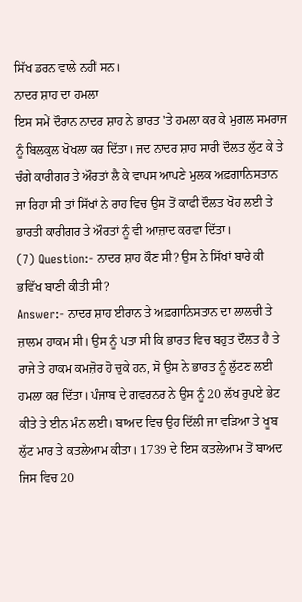ਸਿੱਖ ਡਰਨ ਵਾਲੇ ਨਹੀਂ ਸਨ।
ਨਾਦਰ ਸ਼ਾਹ ਦਾ ਹਮਲਾ
ਇਸ ਸਮੇਂ ਦੌਰਾਨ ਨਾਦਰ ਸ਼ਾਹ ਨੇ ਭਾਰਤ 'ਤੇ ਹਮਲਾ ਕਰ ਕੇ ਮੁਗਲ ਸਮਰਾਜ ਨੂੰ ਬਿਲਕੁਲ ਖੋਖਲਾ ਕਰ ਦਿੱਤਾ। ਜਦ ਨਾਦਰ ਸ਼ਾਹ ਸਾਰੀ ਦੌਲਤ ਲੁੱਟ ਕੇ ਤੇ ਚੰਗੇ ਕਾਰੀਗਰ ਤੇ ਔਰਤਾਂ ਲੈ ਕੇ ਵਾਪਸ ਆਪਣੇ ਮੁਲਕ ਅਫ਼ਗਾਨਿਸਤਾਨ ਜਾ ਰਿਹਾ ਸੀ ਤਾਂ ਸਿੱਖਾਂ ਨੇ ਰਾਹ ਵਿਚ ਉਸ ਤੋਂ ਕਾਫੀ ਦੌਲਤ ਖੋਹ ਲਈ ਤੇ ਭਾਰਤੀ ਕਾਰੀਗਰ ਤੇ ਔਰਤਾਂ ਨੂੰ ਵੀ ਆਜ਼ਾਦ ਕਰਵਾ ਦਿੱਤਾ।
(7) Question:- ਨਾਦਰ ਸ਼ਾਹ ਕੌਣ ਸੀ? ਉਸ ਨੇ ਸਿੱਖਾਂ ਬਾਰੇ ਕੀ ਭਵਿੱਖ ਬਾਣੀ ਕੀਤੀ ਸੀ?
Answer:- ਨਾਦਰ ਸ਼ਾਹ ਈਰਾਨ ਤੇ ਅਫ਼ਗਾਨਿਸਤਾਨ ਦਾ ਲਾਲਚੀ ਤੇ ਜ਼ਾਲਮ ਹਾਕਮ ਸੀ। ਉਸ ਨੂੰ ਪਤਾ ਸੀ ਕਿ ਭਾਰਤ ਵਿਚ ਬਹੁਤ ਦੌਲਤ ਹੈ ਤੇ ਰਾਜੇ ਤੇ ਹਾਕਮ ਕਮਜ਼ੋਰ ਹੋ ਚੁਕੇ ਹਨ, ਸੋ ਉਸ ਨੇ ਭਾਰਤ ਨੂੰ ਲੁੱਟਣ ਲਈ ਹਮਲਾ ਕਰ ਦਿੱਤਾ। ਪੰਜਾਬ ਦੇ ਗਵਰਨਰ ਨੇ ਉਸ ਨੂੰ 20 ਲੱਖ ਰੁਪਏ ਭੇਟ ਕੀਤੇ ਤੇ ਈਨ ਮੰਨ ਲਈ। ਬਾਅਦ ਵਿਚ ਉਹ ਦਿੱਲੀ ਜਾ ਵੜਿਆ ਤੇ ਖੂਬ ਲੁੱਟ ਮਾਰ ਤੇ ਕਤਲੇਆਮ ਕੀਤਾ। 1739 ਦੇ ਇਸ ਕਤਲੇਆਮ ਤੋਂ ਬਾਅਦ ਜਿਸ ਵਿਚ 20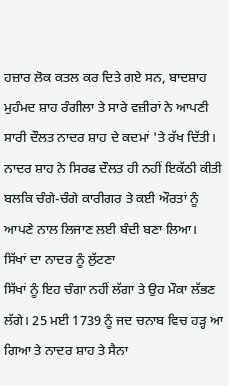ਹਜ਼ਾਰ ਲੋਕ ਕਤਲ ਕਰ ਦਿਤੇ ਗਏ ਸਨ, ਬਾਦਸ਼ਾਹ ਮੁਹੰਮਦ ਸ਼ਾਹ ਰੰਗੀਲਾ ਤੇ ਸਾਰੇ ਵਜ਼ੀਰਾਂ ਨੇ ਆਪਣੀ ਸਾਰੀ ਦੌਲਤ ਨਾਦਰ ਸ਼ਾਹ ਦੇ ਕਦਮਾਂ 'ਤੇ ਰੱਖ ਦਿੱਤੀ। ਨਾਦਰ ਸ਼ਾਹ ਨੇ ਸਿਰਫ ਦੌਲਤ ਹੀ ਨਹੀਂ ਇਕੱਠੀ ਕੀਤੀ ਬਲਕਿ ਚੰਗੇ-ਚੰਗੇ ਕਾਰੀਗਰ ਤੇ ਕਈ ਔਰਤਾਂ ਨੂੰ ਆਪਣੇ ਨਾਲ ਲਿਜਾਣ ਲਈ ਬੰਦੀ ਬਣਾ ਲਿਆ।
ਸਿੱਖਾਂ ਦਾ ਨਾਦਰ ਨੂੰ ਲੁੱਟਣਾ
ਸਿੱਖਾਂ ਨੂੰ ਇਹ ਚੰਗਾ ਨਹੀਂ ਲੱਗਾ ਤੇ ਉਹ ਮੌਕਾ ਲੱਭਣ ਲੱਗੇ। 25 ਮਈ 1739 ਨੂੰ ਜਦ ਚਨਾਬ ਵਿਚ ਹੜ੍ਹ ਆ ਗਿਆ ਤੇ ਨਾਦਰ ਸ਼ਾਹ ਤੇ ਸੈਨਾ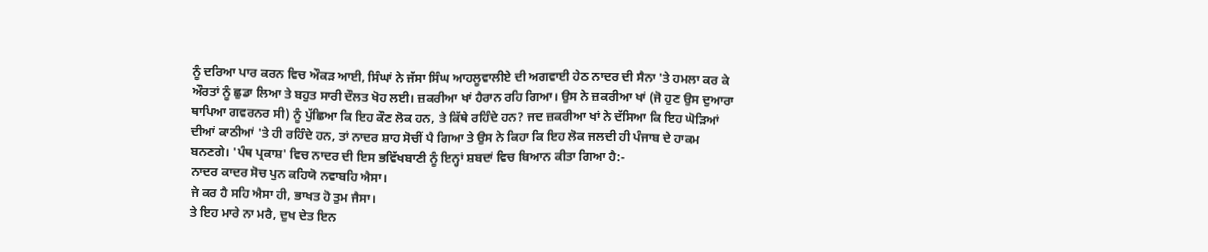ਨੂੰ ਦਰਿਆ ਪਾਰ ਕਰਨ ਵਿਚ ਔਕੜ ਆਈ, ਸਿੰਘਾਂ ਨੇ ਜੱਸਾ ਸਿੰਘ ਆਹਲੂਵਾਲੀਏ ਦੀ ਅਗਵਾਈ ਹੇਠ ਨਾਦਰ ਦੀ ਸੈਨਾ 'ਤੇ ਹਮਲਾ ਕਰ ਕੇ ਔਰਤਾਂ ਨੂੰ ਛੁਡਾ ਲਿਆ ਤੇ ਬਹੁਤ ਸਾਰੀ ਦੌਲਤ ਖੋਹ ਲਈ। ਜ਼ਕਰੀਆ ਖਾਂ ਹੈਰਾਨ ਰਹਿ ਗਿਆ। ਉਸ ਨੇ ਜ਼ਕਰੀਆ ਖਾਂ (ਜੋ ਹੁਣ ਉਸ ਦੁਆਰਾ ਥਾਪਿਆ ਗਵਰਨਰ ਸੀ) ਨੂੰ ਪੁੱਛਿਆ ਕਿ ਇਹ ਕੌਣ ਲੋਕ ਹਨ, ਤੇ ਕਿੱਥੇ ਰਹਿੰਦੇ ਹਨ? ਜਦ ਜ਼ਕਰੀਆ ਖਾਂ ਨੇ ਦੱਸਿਆ ਕਿ ਇਹ ਘੋੜਿਆਂ ਦੀਆਂ ਕਾਠੀਆਂ 'ਤੇ ਹੀ ਰਹਿੰਦੇ ਹਨ, ਤਾਂ ਨਾਦਰ ਸ਼ਾਹ ਸੋਚੀਂ ਪੈ ਗਿਆ ਤੇ ਉਸ ਨੇ ਕਿਹਾ ਕਿ ਇਹ ਲੋਕ ਜਲਦੀ ਹੀ ਪੰਜਾਬ ਦੇ ਹਾਕਮ ਬਨਣਗੇ। 'ਪੰਥ ਪ੍ਰਕਾਸ਼' ਵਿਚ ਨਾਦਰ ਦੀ ਇਸ ਭਵਿੱਖਬਾਣੀ ਨੂੰ ਇਨ੍ਹਾਂ ਸ਼ਬਦਾਂ ਵਿਚ ਬਿਆਨ ਕੀਤਾ ਗਿਆ ਹੈ:-
ਨਾਦਰ ਕਾਦਰ ਸੋਚ ਪੁਨ ਕਹਿਯੋ ਨਵਾਬਹਿ ਐਸਾ।
ਜੇ ਕਰ ਹੈ ਸਹਿ ਐਸਾ ਹੀ, ਭਾਖਤ ਹੋ ਤੁਮ ਜੈਸਾ।
ਤੇ ਇਹ ਮਾਰੇ ਨਾ ਮਰੈ, ਦੁਖ ਦੇਤ ਇਨ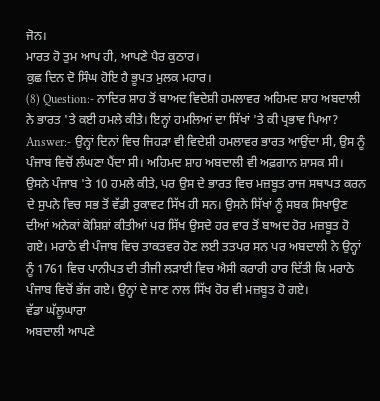ਜੋਨ।
ਮਾਰਤ ਹੋ ਤੁਮ ਆਪ ਹੀ, ਆਪਣੇ ਪੈਰ ਕੁਠਾਰ।
ਕੁਛ ਦਿਨ ਦੋ ਸਿੰਘ ਹੋਇ ਹੈ ਭੂਪਤ ਮੁਲਕ ਮਹਾਰ।
(8) Question:- ਨਾਦਿਰ ਸ਼ਾਹ ਤੋਂ ਬਾਅਦ ਵਿਦੇਸ਼ੀ ਹਮਲਾਵਰ ਅਹਿਮਦ ਸ਼ਾਹ ਅਬਦਾਲੀ ਨੇ ਭਾਰਤ 'ਤੇ ਕਈ ਹਮਲੇ ਕੀਤੇ। ਇਨ੍ਹਾਂ ਹਮਲਿਆਂ ਦਾ ਸਿੱਖਾਂ 'ਤੇ ਕੀ ਪ੍ਰਭਾਵ ਪਿਆ?
Answer:- ਉਨ੍ਹਾਂ ਦਿਨਾਂ ਵਿਚ ਜਿਹੜਾ ਵੀ ਵਿਦੇਸ਼ੀ ਹਮਲਾਵਰ ਭਾਰਤ ਆਉਂਦਾ ਸੀ, ਉਸ ਨੂੰ ਪੰਜਾਬ ਵਿਚੋਂ ਲੰਘਣਾ ਪੈਂਦਾ ਸੀ। ਅਹਿਮਦ ਸ਼ਾਹ ਅਬਦਾਲੀ ਵੀ ਅਫ਼ਗਾਨ ਸ਼ਾਸਕ ਸੀ। ਉਸਨੇ ਪੰਜਾਬ 'ਤੇ 10 ਹਮਲੇ ਕੀਤੇ, ਪਰ ਉਸ ਦੇ ਭਾਰਤ ਵਿਚ ਮਜ਼ਬੂਤ ਰਾਜ ਸਥਾਪਤ ਕਰਨ ਦੇ ਸੁਪਨੇ ਵਿਚ ਸਭ ਤੋਂ ਵੱਡੀ ਰੁਕਾਵਟ ਸਿੱਖ ਹੀ ਸਨ। ਉਸਨੇ ਸਿੱਖਾਂ ਨੂੰ ਸਬਕ ਸਿਖਾਉਣ ਦੀਆਂ ਅਨੇਕਾਂ ਕੋਸ਼ਿਸ਼ਾਂ ਕੀਤੀਆਂ ਪਰ ਸਿੱਖ ਉਸਦੇ ਹਰ ਵਾਰ ਤੋਂ ਬਾਅਦ ਹੋਰ ਮਜ਼ਬੂਤ ਹੋ ਗਏ। ਮਰਾਠੇ ਵੀ ਪੰਜਾਬ ਵਿਚ ਤਾਕਤਵਰ ਹੋਣ ਲਈ ਤਤਪਰ ਸਨ ਪਰ ਅਬਦਾਲੀ ਨੇ ਉਨ੍ਹਾਂ ਨੂੰ 1761 ਵਿਚ ਪਾਨੀਪਤ ਦੀ ਤੀਜੀ ਲੜਾਈ ਵਿਚ ਐਸੀ ਕਰਾਰੀ ਹਾਰ ਦਿੱਤੀ ਕਿ ਮਰਾਠੇ ਪੰਜਾਬ ਵਿਚੋਂ ਭੱਜ ਗਏ। ਉਨ੍ਹਾਂ ਦੇ ਜਾਣ ਨਾਲ ਸਿੱਖ ਹੋਰ ਵੀ ਮਜ਼ਬੂਤ ਹੋ ਗਏ।
ਵੱਡਾ ਘੱਲੂਘਾਰਾ
ਅਬਦਾਲੀ ਆਪਣੇ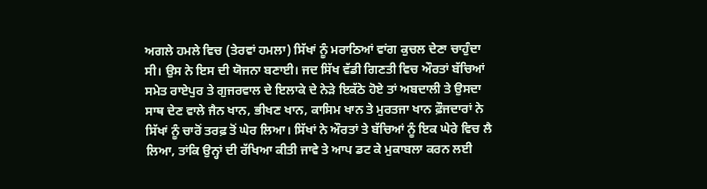ਅਗਲੇ ਹਮਲੇ ਵਿਚ (ਤੇਰਵਾਂ ਹਮਲਾ) ਸਿੱਖਾਂ ਨੂੰ ਮਰਾਠਿਆਂ ਵਾਂਗ ਕੁਚਲ ਦੇਣਾ ਚਾਹੁੰਦਾ ਸੀ। ਉਸ ਨੇ ਇਸ ਦੀ ਯੋਜਨਾ ਬਣਾਈ। ਜਦ ਸਿੱਖ ਵੱਡੀ ਗਿਣਤੀ ਵਿਚ ਔਰਤਾਂ ਬੱਚਿਆਂ ਸਮੇਤ ਰਾਏਪੁਰ ਤੇ ਗੁਜਰਵਾਲ ਦੇ ਇਲਾਕੇ ਦੇ ਨੇੜੇ ਇਕੱਠੇ ਹੋਏ ਤਾਂ ਅਬਦਾਲੀ ਤੇ ਉਸਦਾ ਸਾਥ ਦੇਣ ਵਾਲੇ ਜੈਨ ਖਾਨ, ਭੀਖਣ ਖਾਨ, ਕਾਸਿਮ ਖਾਨ ਤੇ ਮੁਰਤਜਾ ਖਾਨ ਫ਼ੌਜਦਾਰਾਂ ਨੇ ਸਿੱਖਾਂ ਨੂੰ ਚਾਰੋਂ ਤਰਫ਼ ਤੋਂ ਘੇਰ ਲਿਆ। ਸਿੱਖਾਂ ਨੇ ਔਰਤਾਂ ਤੇ ਬੱਚਿਆਂ ਨੂੰ ਇਕ ਘੇਰੇ ਵਿਚ ਲੈ ਲਿਆ, ਤਾਂਕਿ ਉਨ੍ਹਾਂ ਦੀ ਰੱਖਿਆ ਕੀਤੀ ਜਾਵੇ ਤੇ ਆਪ ਡਟ ਕੇ ਮੁਕਾਬਲਾ ਕਰਨ ਲਈ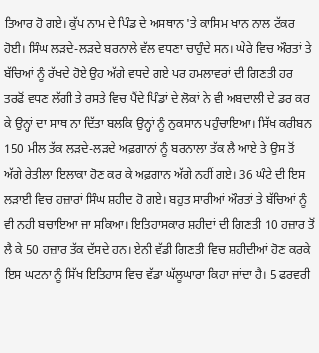ਤਿਆਰ ਹੋ ਗਏ। ਕੁੱਪ ਨਾਮ ਦੇ ਪਿੰਡ ਦੇ ਅਸਥਾਨ 'ਤੇ ਕਾਸਿਮ ਖਾਨ ਨਾਲ ਟੱਕਰ ਹੋਈ। ਸਿੰਘ ਲੜਦੇ-ਲੜਦੇ ਬਰਨਾਲੇ ਵੱਲ ਵਧਣਾ ਚਾਹੁੰਦੇ ਸਨ। ਘੇਰੇ ਵਿਚ ਔਰਤਾਂ ਤੇ ਬੱਚਿਆਂ ਨੂੰ ਰੱਖਦੇ ਹੋਏ ਉਹ ਅੱਗੇ ਵਧਦੇ ਗਏ ਪਰ ਹਮਲਾਵਰਾਂ ਦੀ ਗਿਣਤੀ ਹਰ ਤਰਫੋਂ ਵਧਣ ਲੱਗੀ ਤੇ ਰਸਤੇ ਵਿਚ ਪੈਂਦੇ ਪਿੰਡਾਂ ਦੇ ਲੋਕਾਂ ਨੇ ਵੀ ਅਬਦਾਲੀ ਦੇ ਡਰ ਕਰ ਕੇ ਉਨ੍ਹਾਂ ਦਾ ਸਾਥ ਨਾ ਦਿੱਤਾ ਬਲਕਿ ਉਨ੍ਹਾਂ ਨੂੰ ਨੁਕਸਾਨ ਪਹੁੰਚਾਇਆ। ਸਿੱਖ ਕਰੀਬਨ 150 ਮੀਲ ਤੱਕ ਲੜਦੇ-ਲੜਦੇ ਅਫ਼ਗਾਨਾਂ ਨੂੰ ਬਰਨਾਲਾ ਤੱਕ ਲੈ ਆਏ ਤੇ ਉਸ ਤੋਂ ਅੱਗੇ ਰੇਤੀਲਾ ਇਲਾਕਾ ਹੋਣ ਕਰ ਕੇ ਅਫ਼ਗਾਨ ਅੱਗੇ ਨਹੀਂ ਗਏ। 36 ਘੰਟੇ ਦੀ ਇਸ ਲੜਾਈ ਵਿਚ ਹਜ਼ਾਰਾਂ ਸਿੰਘ ਸ਼ਹੀਦ ਹੋ ਗਏ। ਬਹੁਤ ਸਾਰੀਆਂ ਔਰਤਾਂ ਤੇ ਬੱਚਿਆਂ ਨੂੰ ਵੀ ਨਹੀ ਬਚਾਇਆ ਜਾ ਸਕਿਆ। ਇਤਿਹਾਸਕਾਰ ਸ਼ਹੀਦਾਂ ਦੀ ਗਿਣਤੀ 10 ਹਜ਼ਾਰ ਤੋਂ ਲੈ ਕੇ 50 ਹਜ਼ਾਰ ਤੱਕ ਦੱਸਦੇ ਹਨ। ਏਨੀ ਵੱਡੀ ਗਿਣਤੀ ਵਿਚ ਸ਼ਹੀਦੀਆਂ ਹੋਣ ਕਰਕੇ ਇਸ ਘਟਨਾ ਨੂੰ ਸਿੱਖ ਇਤਿਹਾਸ ਵਿਚ ਵੱਡਾ ਘੱਲੂਘਾਰਾ ਕਿਹਾ ਜਾਂਦਾ ਹੈ। 5 ਫਰਵਰੀ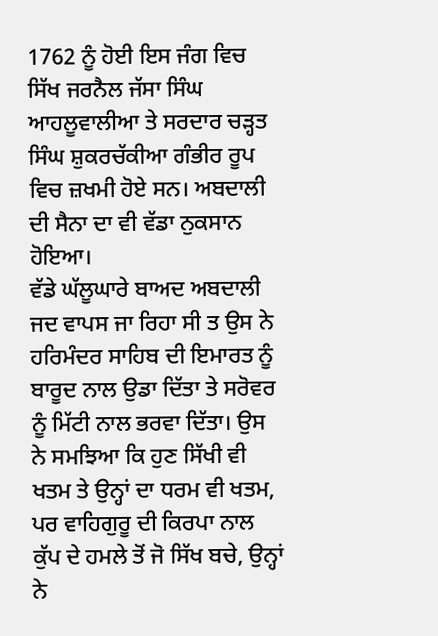1762 ਨੂੰ ਹੋਈ ਇਸ ਜੰਗ ਵਿਚ ਸਿੱਖ ਜਰਨੈਲ ਜੱਸਾ ਸਿੰਘ ਆਹਲੂਵਾਲੀਆ ਤੇ ਸਰਦਾਰ ਚੜ੍ਹਤ ਸਿੰਘ ਸ਼ੁਕਰਚੱਕੀਆ ਗੰਭੀਰ ਰੂਪ ਵਿਚ ਜ਼ਖਮੀ ਹੋਏ ਸਨ। ਅਬਦਾਲੀ ਦੀ ਸੈਨਾ ਦਾ ਵੀ ਵੱਡਾ ਨੁਕਸਾਨ ਹੋਇਆ।
ਵੱਡੇ ਘੱਲੂਘਾਰੇ ਬਾਅਦ ਅਬਦਾਲੀ ਜਦ ਵਾਪਸ ਜਾ ਰਿਹਾ ਸੀ ਤ ਉਸ ਨੇ ਹਰਿਮੰਦਰ ਸਾਹਿਬ ਦੀ ਇਮਾਰਤ ਨੂੰ ਬਾਰੂਦ ਨਾਲ ਉਡਾ ਦਿੱਤਾ ਤੇ ਸਰੋਵਰ ਨੂੰ ਮਿੱਟੀ ਨਾਲ ਭਰਵਾ ਦਿੱਤਾ। ਉਸ ਨੇ ਸਮਝਿਆ ਕਿ ਹੁਣ ਸਿੱਖੀ ਵੀ ਖਤਮ ਤੇ ਉਨ੍ਹਾਂ ਦਾ ਧਰਮ ਵੀ ਖਤਮ, ਪਰ ਵਾਹਿਗੁਰੂ ਦੀ ਕਿਰਪਾ ਨਾਲ ਕੁੱਪ ਦੇ ਹਮਲੇ ਤੋਂ ਜੋ ਸਿੱਖ ਬਚੇ, ਉਨ੍ਹਾਂ ਨੇ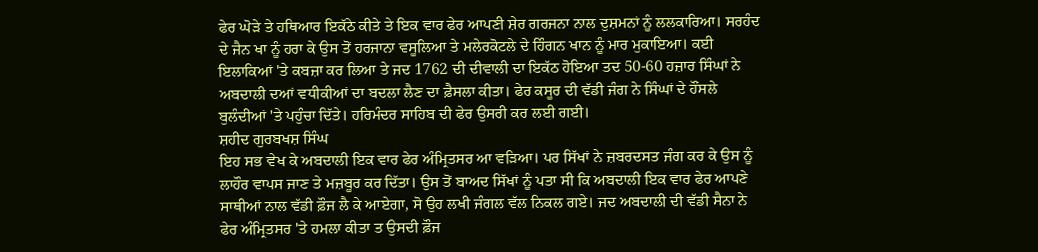ਫੇਰ ਘੋੜੇ ਤੇ ਹਥਿਆਰ ਇਕੱਠੇ ਕੀਤੇ ਤੇ ਇਕ ਵਾਰ ਫੇਰ ਆਪਣੀ ਸ਼ੇਰ ਗਰਜਨਾ ਨਾਲ ਦੁਸ਼ਮਨਾਂ ਨੂੰ ਲਲਕਾਰਿਆ। ਸਰਹੰਦ ਦੇ ਜੈਨ ਖਾ ਨੂੰ ਹਰਾ ਕੇ ਉਸ ਤੋਂ ਹਰਜਾਨਾ ਵਸੂਲਿਆ ਤੇ ਮਲੇਰਕੋਟਲੇ ਦੇ ਹਿੰਗਨ ਖਾਨ ਨੂੰ ਮਾਰ ਮੁਕਾਇਆ। ਕਈ ਇਲਾਕਿਆਂ 'ਤੇ ਕਬਜ਼ਾ ਕਰ ਲਿਆ ਤੇ ਜਦ 1762 ਦੀ ਦੀਵਾਲੀ ਦਾ ਇਕੱਠ ਹੋਇਆ ਤਦ 50-60 ਹਜ਼ਾਰ ਸਿੰਘਾਂ ਨੇ ਅਬਦਾਲੀ ਦਆਂ ਵਧੀਕੀਆਂ ਦਾ ਬਦਲਾ ਲੈਣ ਦਾ ਫ਼ੈਸਲਾ ਕੀਤਾ। ਫੇਰ ਕਸੂਰ ਦੀ ਵੱਡੀ ਜੰਗ ਨੇ ਸਿੰਘਾਂ ਦੇ ਹੌਂਸਲੇ ਬੁਲੰਦੀਆਂ 'ਤੇ ਪਹੁੰਚਾ ਦਿੱਤੇ। ਹਰਿਮੰਦਰ ਸਾਹਿਬ ਦੀ ਫੇਰ ਉਸਰੀ ਕਰ ਲਈ ਗਈ।
ਸ਼ਹੀਦ ਗੁਰਬਖਸ਼ ਸਿੰਘ
ਇਹ ਸਭ ਵੇਖ ਕੇ ਅਬਦਾਲੀ ਇਕ ਵਾਰ ਫੇਰ ਅੰਮ੍ਰਿਤਸਰ ਆ ਵੜਿਆ। ਪਰ ਸਿੱਖਾਂ ਨੇ ਜ਼ਬਰਦਸਤ ਜੰਗ ਕਰ ਕੇ ਉਸ ਨੂੰ ਲਾਹੌਰ ਵਾਪਸ ਜਾਣ ਤੇ ਮਜ਼ਬੂਰ ਕਰ ਦਿੱਤਾ। ਉਸ ਤੋਂ ਬਾਅਦ ਸਿੱਖਾਂ ਨੂੰ ਪਤਾ ਸੀ ਕਿ ਅਬਦਾਲੀ ਇਕ ਵਾਰ ਫੇਰ ਆਪਣੇ ਸਾਥੀਆਂ ਨਾਲ ਵੱਡੀ ਫ਼ੌਜ ਲੈ ਕੇ ਆਏਗਾ, ਸੋ ਉਹ ਲਖੀ ਜੰਗਲ ਵੱਲ ਨਿਕਲ ਗਏ। ਜਦ ਅਬਦਾਲੀ ਦੀ ਵੱਡੀ ਸੈਨਾ ਨੇ ਫੇਰ ਅੰਮ੍ਰਿਤਸਰ 'ਤੇ ਹਮਲਾ ਕੀਤਾ ਤ ਉਸਦੀ ਫ਼ੌਜ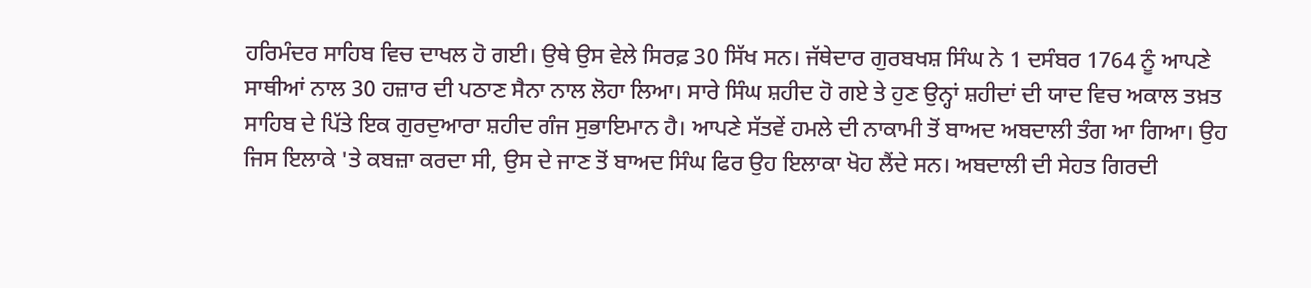ਹਰਿਮੰਦਰ ਸਾਹਿਬ ਵਿਚ ਦਾਖਲ ਹੋ ਗਈ। ਉਥੇ ਉਸ ਵੇਲੇ ਸਿਰਫ਼ 30 ਸਿੱਖ ਸਨ। ਜੱਥੇਦਾਰ ਗੁਰਬਖਸ਼ ਸਿੰਘ ਨੇ 1 ਦਸੰਬਰ 1764 ਨੂੰ ਆਪਣੇ ਸਾਥੀਆਂ ਨਾਲ 30 ਹਜ਼ਾਰ ਦੀ ਪਠਾਣ ਸੈਨਾ ਨਾਲ ਲੋਹਾ ਲਿਆ। ਸਾਰੇ ਸਿੰਘ ਸ਼ਹੀਦ ਹੋ ਗਏ ਤੇ ਹੁਣ ਉਨ੍ਹਾਂ ਸ਼ਹੀਦਾਂ ਦੀ ਯਾਦ ਵਿਚ ਅਕਾਲ ਤਖ਼ਤ ਸਾਹਿਬ ਦੇ ਪਿੱਤੇ ਇਕ ਗੁਰਦੁਆਰਾ ਸ਼ਹੀਦ ਗੰਜ ਸੁਭਾਇਮਾਨ ਹੈ। ਆਪਣੇ ਸੱਤਵੇਂ ਹਮਲੇ ਦੀ ਨਾਕਾਮੀ ਤੋਂ ਬਾਅਦ ਅਬਦਾਲੀ ਤੰਗ ਆ ਗਿਆ। ਉਹ ਜਿਸ ਇਲਾਕੇ 'ਤੇ ਕਬਜ਼ਾ ਕਰਦਾ ਸੀ, ਉਸ ਦੇ ਜਾਣ ਤੋਂ ਬਾਅਦ ਸਿੰਘ ਫਿਰ ਉਹ ਇਲਾਕਾ ਖੋਹ ਲੈਂਦੇ ਸਨ। ਅਬਦਾਲੀ ਦੀ ਸੇਹਤ ਗਿਰਦੀ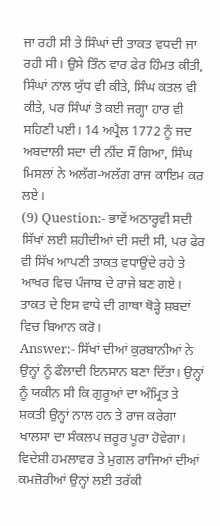ਜਾ ਰਹੀ ਸੀ ਤੇ ਸਿੰਘਾਂ ਦੀ ਤਾਕਤ ਵਧਦੀ ਜਾ ਰਹੀ ਸੀ। ਉਸੇ ਤਿੰਨ ਵਾਰ ਫੇਰ ਹਿੰਮਤ ਕੀਤੀ, ਸਿੰਘਾਂ ਨਾਲ ਯੁੱਧ ਵੀ ਕੀਤੇ, ਸਿੰਘ ਕਤਲ ਵੀ ਕੀਤੇ, ਪਰ ਸਿੰਘਾਂ ਤੋ ਕਈ ਜਗ੍ਹਾ ਹਾਰ ਵੀ ਸਹਿਣੀ ਪਈ। 14 ਅਪ੍ਰੈਲ 1772 ਨੂੰ ਜਦ ਅਬਦਾਲੀ ਸਦਾ ਦੀ ਨੀਂਦ ਸੌਂ ਗਿਆ, ਸਿੰਘ ਮਿਸਲਾਂ ਨੇ ਅਲੱਗ-ਅਲੱਗ ਰਾਜ ਕਾਇਮ ਕਰ ਲਏ।
(9) Question:- ਭਾਵੇਂ ਅਠਾਰ੍ਹਵੀ ਸਦੀ ਸਿੱਖਾਂ ਲਈ ਸ਼ਹੀਦੀਆਂ ਦੀ ਸਦੀ ਸੀ, ਪਰ ਫੇਰ ਵੀ ਸਿੱਖ ਆਪਣੀ ਤਾਕਤ ਵਧਾਉਂਦੇ ਰਹੇ ਤੇ ਆਖਰ ਵਿਚ ਪੰਜਾਬ ਦੇ ਰਾਜੇ ਬਣ ਗਏ। ਤਾਕਤ ਦੇ ਇਸ ਵਾਧੇ ਦੀ ਗਾਥਾ ਥੋੜ੍ਹੇ ਸ਼ਬਦਾਂ ਵਿਚ ਬਿਆਨ ਕਰੋ।
Answer:- ਸਿੱਖਾਂ ਦੀਆਂ ਕੁਰਬਾਨੀਆਂ ਨੇ ਉਨ੍ਹਾਂ ਨੂੰ ਫੌਲਾਦੀ ਇਨਸਾਨ ਬਣਾ ਦਿੱਤਾ। ਉਨ੍ਹਾਂ ਨੂੰ ਯਕੀਨ ਸੀ ਕਿ ਗੁਰੂਆਂ ਦਾ ਅੰਮ੍ਰਿਤ ਤੇ ਸ਼ਕਤੀ ਉਨ੍ਹਾਂ ਨਾਲ ਹਨ ਤੇ ਰਾਜ ਕਰੇਗਾ ਖਾਲਸਾ ਦਾ ਸੰਕਲਪ ਜ਼ਰੂਰ ਪੂਰਾ ਹੋਵੇਗਾ। ਵਿਦੇਸ਼ੀ ਹਮਲਾਵਰ ਤੇ ਮੁਗਲ ਰਾਜਿਆਂ ਦੀਆਂ ਕਮਜ਼ੋਰੀਆਂ ਉਨ੍ਹਾਂ ਲਈ ਤਰੱਕੀ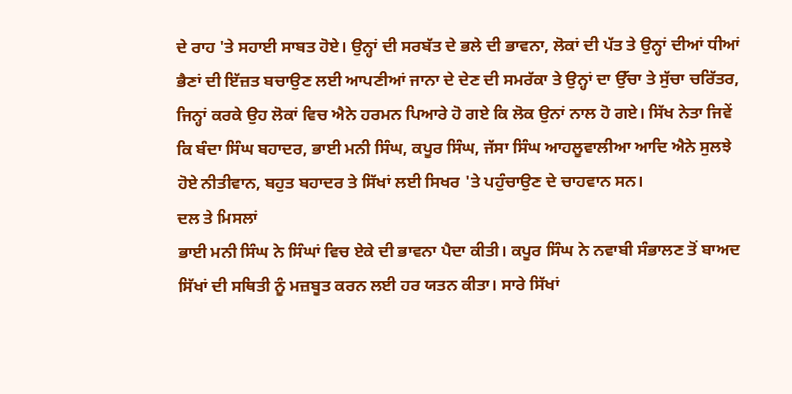ਦੇ ਰਾਹ 'ਤੇ ਸਹਾਈ ਸਾਬਤ ਹੋਏ। ਉਨ੍ਹਾਂ ਦੀ ਸਰਬੱਤ ਦੇ ਭਲੇ ਦੀ ਭਾਵਨਾ, ਲੋਕਾਂ ਦੀ ਪੱਤ ਤੇ ਉਨ੍ਹਾਂ ਦੀਆਂ ਧੀਆਂ ਭੈਣਾਂ ਦੀ ਇੱਜ਼ਤ ਬਚਾਉਣ ਲਈ ਆਪਣੀਆਂ ਜਾਨਾ ਦੇ ਦੇਣ ਦੀ ਸਮਰੱਕਾ ਤੇ ਉਨ੍ਹਾਂ ਦਾ ਉੱਚਾ ਤੇ ਸੁੱਚਾ ਚਰਿੱਤਰ, ਜਿਨ੍ਹਾਂ ਕਰਕੇ ਉਹ ਲੋਕਾਂ ਵਿਚ ਐਨੇ ਹਰਮਨ ਪਿਆਰੇ ਹੋ ਗਏ ਕਿ ਲੋਕ ਉਨਾਂ ਨਾਲ ਹੋ ਗਏ। ਸਿੱਖ ਨੇਤਾ ਜਿਵੇਂ ਕਿ ਬੰਦਾ ਸਿੰਘ ਬਹਾਦਰ, ਭਾਈ ਮਨੀ ਸਿੰਘ, ਕਪੂਰ ਸਿੰਘ, ਜੱਸਾ ਸਿੰਘ ਆਹਲੂਵਾਲੀਆ ਆਦਿ ਐਨੇ ਸੁਲਝੇ ਹੋਏ ਨੀਤੀਵਾਨ, ਬਹੁਤ ਬਹਾਦਰ ਤੇ ਸਿੱਖਾਂ ਲਈ ਸਿਖਰ 'ਤੇ ਪਹੁੰਚਾਉਣ ਦੇ ਚਾਹਵਾਨ ਸਨ।
ਦਲ ਤੇ ਮਿਸਲਾਂ
ਭਾਈ ਮਨੀ ਸਿੰਘ ਨੇ ਸਿੰਘਾਂ ਵਿਚ ਏਕੇ ਦੀ ਭਾਵਨਾ ਪੈਦਾ ਕੀਤੀ। ਕਪੂਰ ਸਿੰਘ ਨੇ ਨਵਾਬੀ ਸੰਭਾਲਣ ਤੋਂ ਬਾਅਦ ਸਿੱਖਾਂ ਦੀ ਸਥਿਤੀ ਨੂੰ ਮਜ਼ਬੂਤ ਕਰਨ ਲਈ ਹਰ ਯਤਨ ਕੀਤਾ। ਸਾਰੇ ਸਿੱਖਾਂ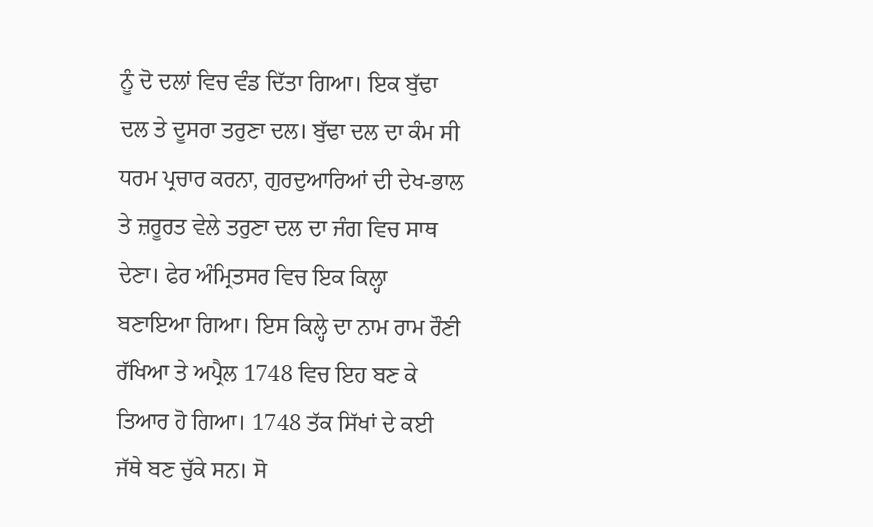ਨੂੰ ਦੋ ਦਲਾਂ ਵਿਚ ਵੰਡ ਦਿੱਤਾ ਗਿਆ। ਇਕ ਬੁੱਢਾ ਦਲ ਤੇ ਦੂਸਰਾ ਤਰੁਣਾ ਦਲ। ਬੁੱਢਾ ਦਲ ਦਾ ਕੰਮ ਸੀ ਧਰਮ ਪ੍ਰਚਾਰ ਕਰਨਾ, ਗੁਰਦੁਆਰਿਆਂ ਦੀ ਦੇਖ-ਭਾਲ ਤੇ ਜ਼ਰੂਰਤ ਵੇਲੇ ਤਰੁਣਾ ਦਲ ਦਾ ਜੰਗ ਵਿਚ ਸਾਥ ਦੇਣਾ। ਫੇਰ ਅੰਮ੍ਰਿਤਸਰ ਵਿਚ ਇਕ ਕਿਲ੍ਹਾ ਬਣਾਇਆ ਗਿਆ। ਇਸ ਕਿਲ੍ਹੇ ਦਾ ਨਾਮ ਰਾਮ ਰੌਣੀ ਰੱਖਿਆ ਤੇ ਅਪ੍ਰੈਲ 1748 ਵਿਚ ਇਹ ਬਣ ਕੇ ਤਿਆਰ ਹੋ ਗਿਆ। 1748 ਤੱਕ ਸਿੱਖਾਂ ਦੇ ਕਈ ਜੱਥੇ ਬਣ ਚੁੱਕੇ ਸਨ। ਸੋ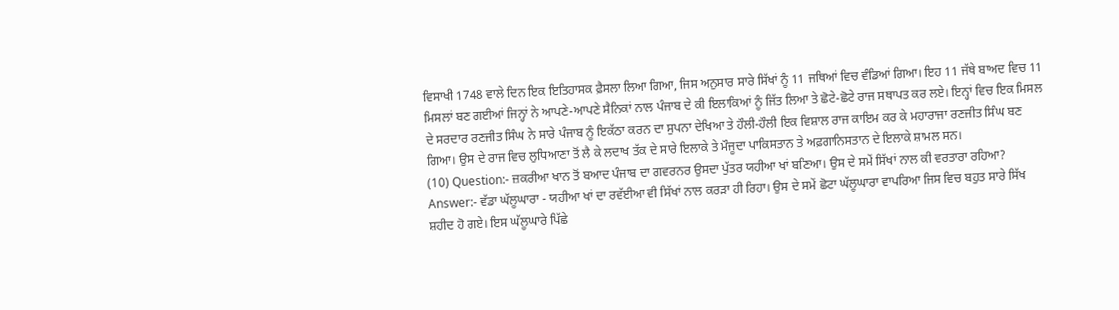ਵਿਸਾਖੀ 1748 ਵਾਲੇ ਦਿਨ ਇਕ ਇਤਿਹਾਸਕ ਫ਼ੈਸਲਾ ਲਿਆ ਗਿਆ, ਜਿਸ ਅਨੁਸਾਰ ਸਾਰੇ ਸਿੱਖਾਂ ਨੂੰ 11 ਜਥਿਆਂ ਵਿਚ ਵੰਡਿਆਂ ਗਿਆ। ਇਹ 11 ਜੱਥੇ ਬਾਅਦ ਵਿਚ 11 ਮਿਸਲਾਂ ਬਣ ਗਈਆਂ ਜਿਨ੍ਹਾਂ ਨੇ ਆਪਣੇ-ਆਪਣੇ ਸੈਨਿਕਾਂ ਨਾਲ ਪੰਜਾਬ ਦੇ ਕੀ ਇਲਾਕਿਆਂ ਨੂੰ ਜਿੱਤ ਲਿਆ ਤੇ ਛੋਟੇ-ਛੋਟੇ ਰਾਜ ਸਥਾਪਤ ਕਰ ਲਏ। ਇਨ੍ਹਾਂ ਵਿਚ ਇਕ ਮਿਸਲ ਦੇ ਸਰਦਾਰ ਰਣਜੀਤ ਸਿੰਘ ਨੇ ਸਾਰੇ ਪੰਜਾਬ ਨੂੰ ਇਕੱਠਾ ਕਰਨ ਦਾ ਸੁਪਨਾ ਦੇਖਿਆ ਤੇ ਹੌਲੀ-ਹੌਲੀ ਇਕ ਵਿਸ਼ਾਲ ਰਾਜ ਕਾਇਮ ਕਰ ਕੇ ਮਹਾਰਾਜਾ ਰਣਜੀਤ ਸਿੰਘ ਬਣ ਗਿਆ। ਉਸ ਦੇ ਰਾਜ ਵਿਚ ਲੁਧਿਆਣਾ ਤੋਂ ਲੈ ਕੇ ਲਦਾਖ ਤੱਕ ਦੇ ਸਾਰੇ ਇਲਾਕੇ ਤੇ ਮੌਜੂਦਾ ਪਾਕਿਸਤਾਨ ਤੇ ਅਫ਼ਗਾਨਿਸਤਾਨ ਦੇ ਇਲਾਕੇ ਸ਼ਾਮਲ ਸਨ।
(10) Question:- ਜ਼ਕਰੀਆ ਖਾਨ ਤੋਂ ਬਆਦ ਪੰਜਾਬ ਦਾ ਗਵਰਨਰ ਉਸਦਾ ਪੁੱਤਰ ਯਹੀਆ ਖਾਂ ਬਣਿਆ। ਉਸ ਦੇ ਸਮੇਂ ਸਿੱਖਾਂ ਨਾਲ ਕੀ ਵਰਤਾਰਾ ਰਹਿਆ?
Answer:- ਵੱਡਾ ਘੱਲੂਘਾਰਾ - ਯਹੀਆ ਖਾਂ ਦਾ ਰਵੱਈਆ ਵੀ ਸਿੱਖਾਂ ਨਾਲ ਕਰੜਾ ਹੀ ਰਿਹਾ। ਉਸ ਦੇ ਸਮੇਂ ਛੋਟਾ ਘੱਲੂਘਾਰਾ ਵਾਪਰਿਆ ਜਿਸ ਵਿਚ ਬਹੁਤ ਸਾਰੇ ਸਿੱਖ ਸ਼ਹੀਦ ਹੋ ਗਏ। ਇਸ ਘੱਲੂਘਾਰੇ ਪਿੱਛੇ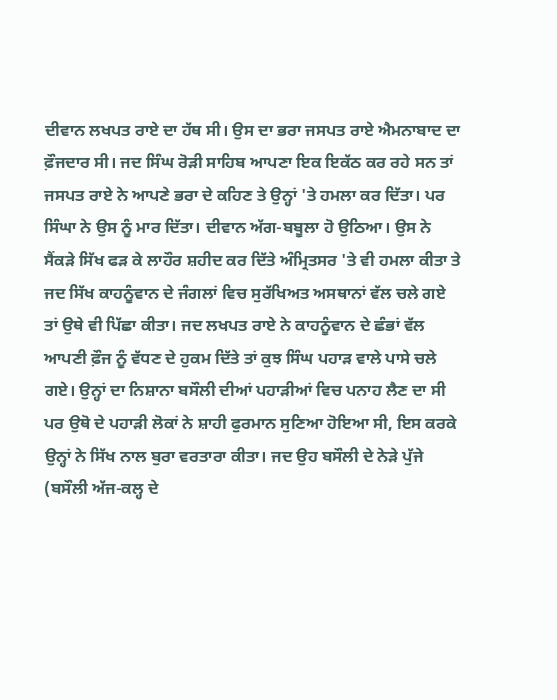ਦੀਵਾਨ ਲਖਪਤ ਰਾਏ ਦਾ ਹੱਥ ਸੀ। ਉਸ ਦਾ ਭਰਾ ਜਸਪਤ ਰਾਏ ਐਮਨਾਬਾਦ ਦਾ ਫ਼ੌਜਦਾਰ ਸੀ। ਜਦ ਸਿੰਘ ਰੋੜੀ ਸਾਹਿਬ ਆਪਣਾ ਇਕ ਇਕੱਠ ਕਰ ਰਹੇ ਸਨ ਤਾਂ ਜਸਪਤ ਰਾਏ ਨੇ ਆਪਣੇ ਭਰਾ ਦੇ ਕਹਿਣ ਤੇ ਉਨ੍ਹਾਂ 'ਤੇ ਹਮਲਾ ਕਰ ਦਿੱਤਾ। ਪਰ ਸਿੰਘਾ ਨੇ ਉਸ ਨੂੰ ਮਾਰ ਦਿੱਤਾ। ਦੀਵਾਨ ਅੱਗ-ਬਬੂਲਾ ਹੋ ਉਠਿਆ। ਉਸ ਨੇ ਸੈਂਕੜੇ ਸਿੱਖ ਫੜ ਕੇ ਲਾਹੌਰ ਸ਼ਹੀਦ ਕਰ ਦਿੱਤੇ ਅੰਮ੍ਰਿਤਸਰ 'ਤੇ ਵੀ ਹਮਲਾ ਕੀਤਾ ਤੇ ਜਦ ਸਿੱਖ ਕਾਹਨੂੰਵਾਨ ਦੇ ਜੰਗਲਾਂ ਵਿਚ ਸੁਰੱਖਿਅਤ ਅਸਥਾਨਾਂ ਵੱਲ ਚਲੇ ਗਏ ਤਾਂ ਉਥੇ ਵੀ ਪਿੱਛਾ ਕੀਤਾ। ਜਦ ਲਖਪਤ ਰਾਏ ਨੇ ਕਾਹਨੂੰਵਾਨ ਦੇ ਛੰਭਾਂ ਵੱਲ ਆਪਣੀ ਫ਼ੌਜ ਨੂੰ ਵੱਧਣ ਦੇ ਹੁਕਮ ਦਿੱਤੇ ਤਾਂ ਕੁਝ ਸਿੰਘ ਪਹਾੜ ਵਾਲੇ ਪਾਸੇ ਚਲੇ ਗਏ। ਉਨ੍ਹਾਂ ਦਾ ਨਿਸ਼ਾਨਾ ਬਸੌਲੀ ਦੀਆਂ ਪਹਾੜੀਆਂ ਵਿਚ ਪਨਾਹ ਲੈਣ ਦਾ ਸੀ ਪਰ ਉਥੋ ਦੇ ਪਹਾੜੀ ਲੋਕਾਂ ਨੇ ਸ਼ਾਹੀ ਫੁਰਮਾਨ ਸੁਣਿਆ ਹੋਇਆ ਸੀ, ਇਸ ਕਰਕੇ ਉਨ੍ਹਾਂ ਨੇ ਸਿੱਖ ਨਾਲ ਬੁਰਾ ਵਰਤਾਰਾ ਕੀਤਾ। ਜਦ ਉਹ ਬਸੌਲੀ ਦੇ ਨੇੜੇ ਪੁੱਜੇ (ਬਸੌਲੀ ਅੱਜ-ਕਲ੍ਹ ਦੇ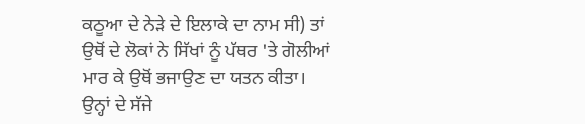ਕਠੂਆ ਦੇ ਨੇੜੇ ਦੇ ਇਲਾਕੇ ਦਾ ਨਾਮ ਸੀ) ਤਾਂ ਉਥੋਂ ਦੇ ਲੋਕਾਂ ਨੇ ਸਿੱਖਾਂ ਨੂੰ ਪੱਥਰ 'ਤੇ ਗੋਲੀਆਂ ਮਾਰ ਕੇ ਉਥੋਂ ਭਜਾਉਣ ਦਾ ਯਤਨ ਕੀਤਾ। ਉਨ੍ਹਾਂ ਦੇ ਸੱਜੇ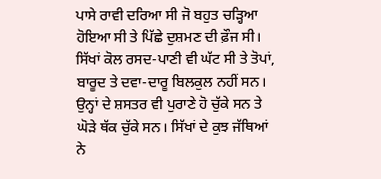ਪਾਸੇ ਰਾਵੀ ਦਰਿਆ ਸੀ ਜੋ ਬਹੁਤ ਚੜ੍ਹਿਆ ਹੋਇਆ ਸੀ ਤੇ ਪਿੱਛੇ ਦੁਸ਼ਮਣ ਦੀ ਫ਼ੌਜ ਸੀ। ਸਿੱਖਾਂ ਕੋਲ ਰਸਦ-ਪਾਣੀ ਵੀ ਘੱਟ ਸੀ ਤੇ ਤੋਪਾਂ, ਬਾਰੂਦ ਤੇ ਦਵਾ-ਦਾਰੂ ਬਿਲਕੁਲ ਨਹੀਂ ਸਨ। ਉਨ੍ਹਾਂ ਦੇ ਸ਼ਸਤਰ ਵੀ ਪੁਰਾਣੇ ਹੋ ਚੁੱਕੇ ਸਨ ਤੇ ਘੋੜੇ ਥੱਕ ਚੁੱਕੇ ਸਨ। ਸਿੱਖਾਂ ਦੇ ਕੁਝ ਜੱਥਿਆਂ ਨੇ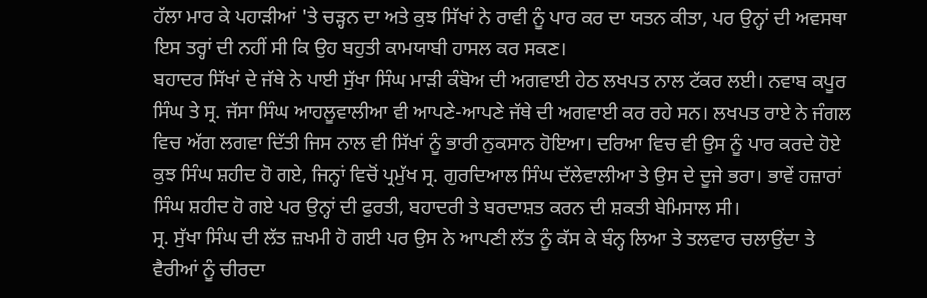ਹੱਲਾ ਮਾਰ ਕੇ ਪਹਾੜੀਆਂ 'ਤੇ ਚੜ੍ਹਨ ਦਾ ਅਤੇ ਕੁਝ ਸਿੱਖਾਂ ਨੇ ਰਾਵੀ ਨੂੰ ਪਾਰ ਕਰ ਦਾ ਯਤਨ ਕੀਤਾ, ਪਰ ਉਨ੍ਹਾਂ ਦੀ ਅਵਸਥਾ ਇਸ ਤਰ੍ਹਾਂ ਦੀ ਨਹੀਂ ਸੀ ਕਿ ਉਹ ਬਹੁਤੀ ਕਾਮਯਾਬੀ ਹਾਸਲ ਕਰ ਸਕਣ।
ਬਹਾਦਰ ਸਿੱਖਾਂ ਦੇ ਜੱਥੇ ਨੇ ਪਾਈ ਸੁੱਖਾ ਸਿੰਘ ਮਾੜੀ ਕੰਬੋਅ ਦੀ ਅਗਵਾਈ ਹੇਠ ਲਖਪਤ ਨਾਲ ਟੱਕਰ ਲਈ। ਨਵਾਬ ਕਪੂਰ ਸਿੰਘ ਤੇ ਸ੍ਰ. ਜੱਸਾ ਸਿੰਘ ਆਹਲੂਵਾਲੀਆ ਵੀ ਆਪਣੇ-ਆਪਣੇ ਜੱਥੇ ਦੀ ਅਗਵਾਈ ਕਰ ਰਹੇ ਸਨ। ਲਖਪਤ ਰਾਏ ਨੇ ਜੰਗਲ ਵਿਚ ਅੱਗ ਲਗਵਾ ਦਿੱਤੀ ਜਿਸ ਨਾਲ ਵੀ ਸਿੱਖਾਂ ਨੂੰ ਭਾਰੀ ਨੁਕਸਾਨ ਹੋਇਆ। ਦਰਿਆ ਵਿਚ ਵੀ ਉਸ ਨੂੰ ਪਾਰ ਕਰਦੇ ਹੋਏ ਕੁਝ ਸਿੰਘ ਸ਼ਹੀਦ ਹੋ ਗਏ, ਜਿਨ੍ਹਾਂ ਵਿਚੋਂ ਪ੍ਰਮੁੱਖ ਸ੍ਰ. ਗੁਰਦਿਆਲ ਸਿੰਘ ਦੱਲੇਵਾਲੀਆ ਤੇ ਉਸ ਦੇ ਦੂਜੇ ਭਰਾ। ਭਾਵੇਂ ਹਜ਼ਾਰਾਂ ਸਿੰਘ ਸ਼ਹੀਦ ਹੋ ਗਏ ਪਰ ਉਨ੍ਹਾਂ ਦੀ ਫੁਰਤੀ, ਬਹਾਦਰੀ ਤੇ ਬਰਦਾਸ਼ਤ ਕਰਨ ਦੀ ਸ਼ਕਤੀ ਬੇਮਿਸਾਲ ਸੀ।
ਸ੍ਰ. ਸੁੱਖਾ ਸਿੰਘ ਦੀ ਲੱਤ ਜ਼ਖਮੀ ਹੋ ਗਈ ਪਰ ਉਸ ਨੇ ਆਪਣੀ ਲੱਤ ਨੂੰ ਕੱਸ ਕੇ ਬੰਨ੍ਹ ਲਿਆ ਤੇ ਤਲਵਾਰ ਚਲਾਉਂਦਾ ਤੇ ਵੈਰੀਆਂ ਨੂੰ ਚੀਰਦਾ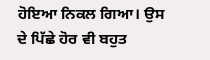ਹੋਇਆ ਨਿਕਲ ਗਿਆ। ਉਸ ਦੇ ਪਿੱਛੇ ਹੋਰ ਵੀ ਬਹੁਤ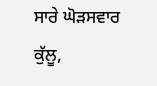ਸਾਰੇ ਘੋੜਸਵਾਰ ਕੁੱਲੂ,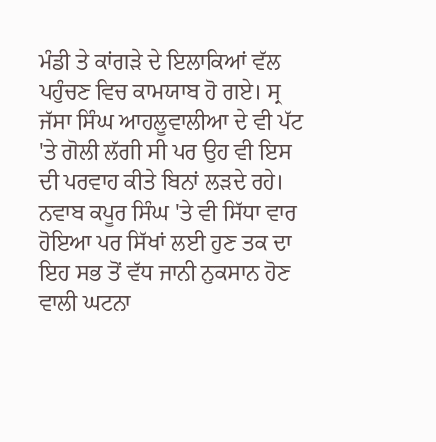ਮੰਡੀ ਤੇ ਕਾਂਗੜੇ ਦੇ ਇਲਾਕਿਆਂ ਵੱਲ ਪਹੁੰਚਣ ਵਿਚ ਕਾਮਯਾਬ ਹੋ ਗਏ। ਸ੍ਰ ਜੱਸਾ ਸਿੰਘ ਆਹਲੂਵਾਲੀਆ ਦੇ ਵੀ ਪੱਟ 'ਤੇ ਗੋਲੀ ਲੱਗੀ ਸੀ ਪਰ ਉਹ ਵੀ ਇਸ ਦੀ ਪਰਵਾਹ ਕੀਤੇ ਬਿਨਾਂ ਲੜਦੇ ਰਹੇ। ਨਵਾਬ ਕਪੂਰ ਸਿੰਘ 'ਤੇ ਵੀ ਸਿੱਧਾ ਵਾਰ ਹੋਇਆ ਪਰ ਸਿੱਖਾਂ ਲਈ ਹੁਣ ਤਕ ਦਾ ਇਹ ਸਭ ਤੋਂ ਵੱਧ ਜਾਨੀ ਨੁਕਸਾਨ ਹੋਣ ਵਾਲੀ ਘਟਨਾ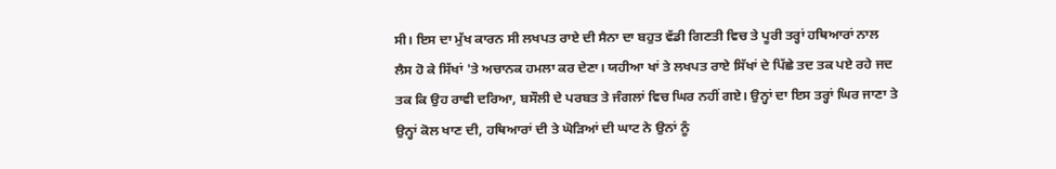ਸੀ। ਇਸ ਦਾ ਮੁੱਖ ਕਾਰਨ ਸੀ ਲਖਪਤ ਰਾਏ ਦੀ ਸੈਨਾ ਦਾ ਬਹੁਤ ਵੱਡੀ ਗਿਣਤੀ ਵਿਚ ਤੇ ਪੂਰੀ ਤਰ੍ਹਾਂ ਹਥਿਆਰਾਂ ਨਾਲ ਲੈਸ ਹੋ ਕੇ ਸਿੱਖਾਂ 'ਤੇ ਅਚਾਨਕ ਹਮਲਾ ਕਰ ਦੇਣਾ। ਯਹੀਆ ਖਾਂ ਤੇ ਲਖਪਤ ਰਾਏ ਸਿੱਖਾਂ ਦੇ ਪਿੱਛੇ ਤਦ ਤਕ ਪਏ ਰਹੇ ਜਦ ਤਕ ਕਿ ਉਹ ਰਾਵੀ ਦਰਿਆ, ਬਸੌਲੀ ਦੇ ਪਰਬਤ ਤੇ ਜੰਗਲਾਂ ਵਿਚ ਘਿਰ ਨਹੀਂ ਗਏ। ਉਨ੍ਹਾਂ ਦਾ ਇਸ ਤਰ੍ਹਾਂ ਘਿਰ ਜਾਣਾ ਤੇ ਉਨ੍ਹਾਂ ਕੋਲ ਖਾਣ ਦੀ, ਹਥਿਆਰਾਂ ਦੀ ਤੇ ਘੋੜਿਆਂ ਦੀ ਘਾਟ ਨੇ ਉਨਾਂ ਨੂੰ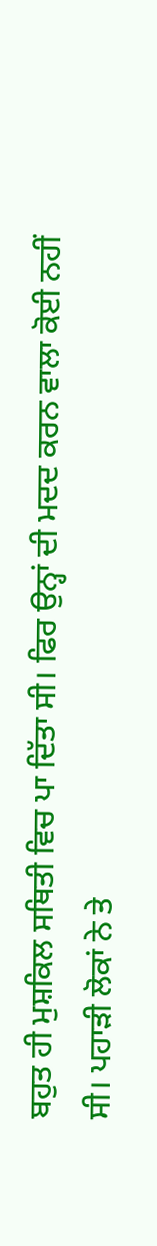ਬਹੁਤ ਹੀ ਮੁਸ਼ਕਿਲ ਸਥਿਤੀ ਵਿਚ ਪਾ ਦਿੱਤਾ ਸੀ। ਫਿਰ ਉਨ੍ਹਾਂ ਦੀ ਮਦਦ ਕਰਨ ਵਾਲਾ ਕੋਈ ਨਹੀਂ ਸੀ। ਪਹਾੜੀ ਲੋਕਾਂ ਨੇ ਤੇ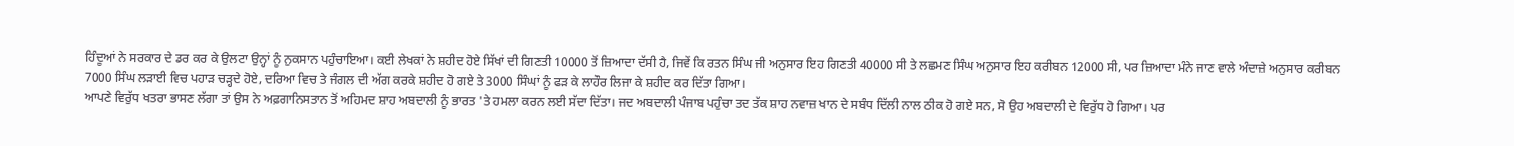ਹਿੰਦੂਆਂ ਨੇ ਸਰਕਾਰ ਦੇ ਡਰ ਕਰ ਕੇ ਉਲਟਾ ਉਨ੍ਹਾਂ ਨੂੰ ਨੁਕਸਾਨ ਪਹੁੰਚਾਇਆ। ਕਈ ਲੇਖਕਾਂ ਨੇ ਸ਼ਹੀਦ ਹੋਏ ਸਿੱਖਾਂ ਦੀ ਗਿਣਤੀ 10000 ਤੋਂ ਜ਼ਿਆਦਾ ਦੱਸੀ ਹੈ, ਜਿਵੇਂ ਕਿ ਰਤਨ ਸਿੰਘ ਜੀ ਅਨੁਸਾਰ ਇਹ ਗਿਣਤੀ 40000 ਸੀ ਤੇ ਲਛਮਣ ਸਿੰਘ ਅਨੁਸਾਰ ਇਹ ਕਰੀਬਨ 12000 ਸੀ, ਪਰ ਜ਼ਿਆਦਾ ਮੰਨੇ ਜਾਣ ਵਾਲੇ ਅੰਦਾਜ਼ੇ ਅਨੁਸਾਰ ਕਰੀਬਨ 7000 ਸਿੰਘ ਲੜਾਈ ਵਿਚ ਪਹਾੜ ਚੜ੍ਹਦੇ ਹੋਏ, ਦਰਿਆ ਵਿਚ ਤੇ ਜੰਗਲ ਦੀ ਅੱਗ ਕਰਕੇ ਸ਼ਹੀਦ ਹੋ ਗਏ ਤੇ 3000 ਸਿੰਘਾਂ ਨੂੰ ਫੜ ਕੇ ਲਾਹੌਰ ਲਿਜਾ ਕੇ ਸ਼ਹੀਦ ਕਰ ਦਿੱਤਾ ਗਿਆ।
ਆਪਣੇ ਵਿਰੁੱਧ ਖਤਰਾ ਭਾਸਣ ਲੱਗਾ ਤਾਂ ਉਸ ਨੇ ਅਫ਼ਗਾਨਿਸਤਾਨ ਤੋਂ ਅਹਿਮਦ ਸ਼ਾਹ ਅਬਦਾਲੀ ਨੂੰ ਭਾਰਤ 'ਤੇ ਹਮਲਾ ਕਰਨ ਲਈ ਸੱਦਾ ਦਿੱਤਾ। ਜਦ ਅਬਦਾਲੀ ਪੰਜਾਬ ਪਹੁੰਚਾ ਤਦ ਤੱਕ ਸ਼ਾਹ ਨਵਾਜ਼ ਖਾਨ ਦੇ ਸਬੰਧ ਦਿੱਲੀ ਨਾਲ ਠੀਕ ਹੋ ਗਏ ਸਨ, ਸੋ ਉਹ ਅਬਦਾਲੀ ਦੇ ਵਿਰੁੱਧ ਹੋ ਗਿਆ। ਪਰ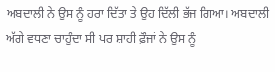ਅਬਦਾਲੀ ਨੇ ਉਸ ਨੂੰ ਹਰਾ ਦਿੱਤਾ ਤੇ ਉਹ ਦਿੱਲੀ ਭੱਜ ਗਿਆ। ਅਬਦਾਲੀ ਅੱਗੇ ਵਧਣਾ ਚਾਹੁੰਦਾ ਸੀ ਪਰ ਸ਼ਾਹੀ ਫ਼ੌਜਾਂ ਨੇ ਉਸ ਨੂੰ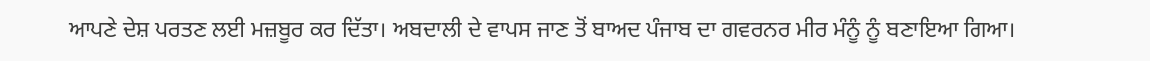ਆਪਣੇ ਦੇਸ਼ ਪਰਤਣ ਲਈ ਮਜ਼ਬੂਰ ਕਰ ਦਿੱਤਾ। ਅਬਦਾਲੀ ਦੇ ਵਾਪਸ ਜਾਣ ਤੋਂ ਬਾਅਦ ਪੰਜਾਬ ਦਾ ਗਵਰਨਰ ਮੀਰ ਮੰਨੂੰ ਨੂੰ ਬਣਾਇਆ ਗਿਆ।